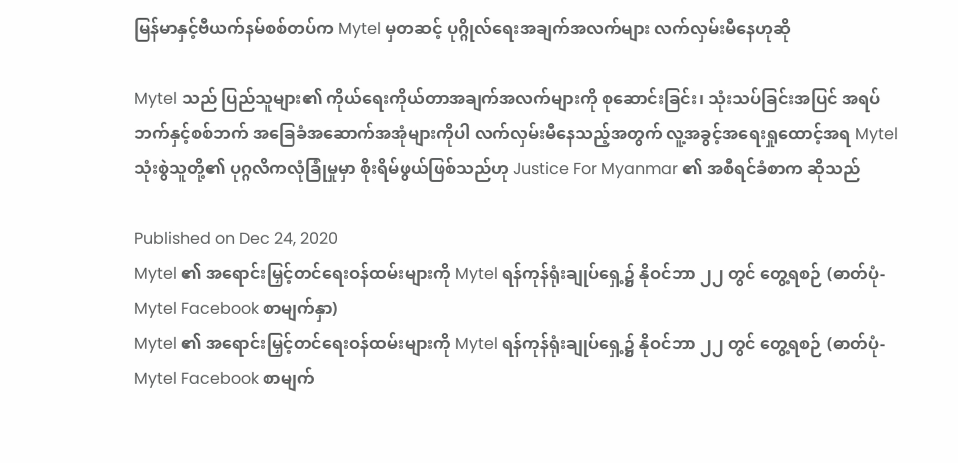မြန်မာနှင့်ဗီယက်နမ်စစ်တပ်က Mytel မှတဆင့် ပုဂ္ဂိုလ်ရေးအချက်အလက်များ လက်လှမ်းမီနေဟုဆို

Mytel သည် ပြည်သူများ၏ ကိုယ်ရေးကိုယ်တာအချက်အလက်များကို စုဆောင်းခြင်း၊ သုံးသပ်ခြင်းအပြင် အရပ်ဘက်နှင့်စစ်ဘက် အခြေခံအဆောက်အအုံများကိုပါ လက်လှမ်းမီနေသည့်အတွက် လူ့အခွင့်အရေးရှုထောင့်အရ Mytel သုံးစွဲသူတို့၏ ပုဂ္ဂလိကလုံခြုံမှုမှာ စိုးရိမ်ဖွယ်ဖြစ်သည်ဟု Justice For Myanmar ၏ အစီရင်ခံစာက ဆိုသည်

Published on Dec 24, 2020
Mytel ၏ အရောင်းမြှင့်တင်ရေးဝန်ထမ်းများကို Mytel ရန်ကုန်ရုံးချုပ်ရှေ့၌ နိုဝင်ဘာ ၂၂ တွင် တွေ့ရစဉ် (ဓာတ်ပုံ- Mytel Facebook စာမျက်နှာ)
Mytel ၏ အရောင်းမြှင့်တင်ရေးဝန်ထမ်းများကို Mytel ရန်ကုန်ရုံးချုပ်ရှေ့၌ နိုဝင်ဘာ ၂၂ တွင် တွေ့ရစဉ် (ဓာတ်ပုံ- Mytel Facebook စာမျက်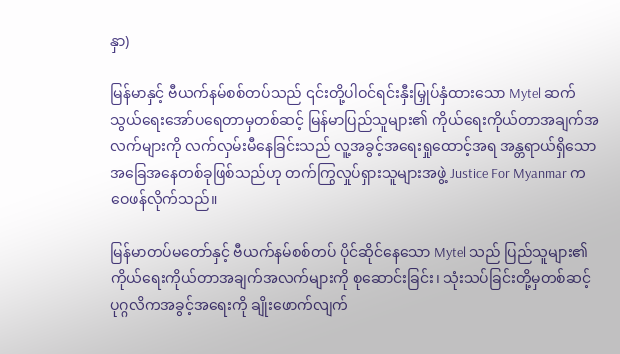နှာ)

မြန်မာနှင့် ဗီယက်နမ်စစ်တပ်သည် ၎င်းတို့ပါဝင်ရင်းနှီးမြှုပ်နှံထားသော Mytel ဆက်သွယ်ရေးအော်ပရေတာမှတစ်ဆင့် မြန်မာပြည်သူများ၏ ကိုယ်ရေးကိုယ်တာအချက်အလက်များကို လက်လှမ်းမီနေခြင်းသည် လူ့အခွင့်အရေးရှုထောင့်အရ အန္တရာယ်ရှိသော အခြေအနေတစ်ခုဖြစ်သည်ဟု တက်ကြွလှုပ်ရှားသူများအဖွဲ့ Justice For Myanmar က ဝေဖန်လိုက်သည်။

မြန်မာတပ်မတော်နှင့် ဗီယက်နမ်စစ်တပ် ပိုင်ဆိုင်နေသော Mytel သည် ပြည်သူများ၏ ကိုယ်ရေးကိုယ်တာအချက်အလက်များကို စုဆောင်းခြင်း၊ သုံးသပ်ခြင်းတို့မှတစ်ဆင့် ပုဂ္ဂလိကအခွင့်အရေးကို ချိုးဖောက်လျက်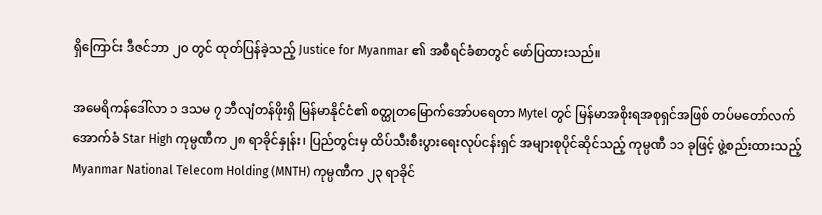ရှိကြောင်း ဒီဇင်ဘာ ၂၀ တွင် ထုတ်ပြန်ခဲ့သည့် Justice for Myanmar ၏ အစီရင်ခံစာတွင် ဖော်ပြထားသည်။

အမေရိကန်ဒေါ်လာ ၁ ဒသမ ၇ ဘီလျံတန်ဖိုးရှိ မြန်မာနိုင်ငံ၏ စတ္ထုတမြောက်အော်ပရေတာ Mytel တွင် မြန်မာအစိုးရအစုရှင်အဖြစ် တပ်မတော်လက်အောက်ခံ Star High ကုမ္ပဏီက ၂၈ ရာခိုင်နှုန်း၊ ပြည်တွင်းမှ ထိပ်သီးစီးပွားရေးလုပ်ငန်းရှင် အများစုပိုင်ဆိုင်သည့် ကုမ္ပဏီ ၁၁ ခုဖြင့် ဖွဲ့စည်းထားသည့် Myanmar National Telecom Holding (MNTH) ကုမ္ပဏီက ၂၃ ရာခိုင်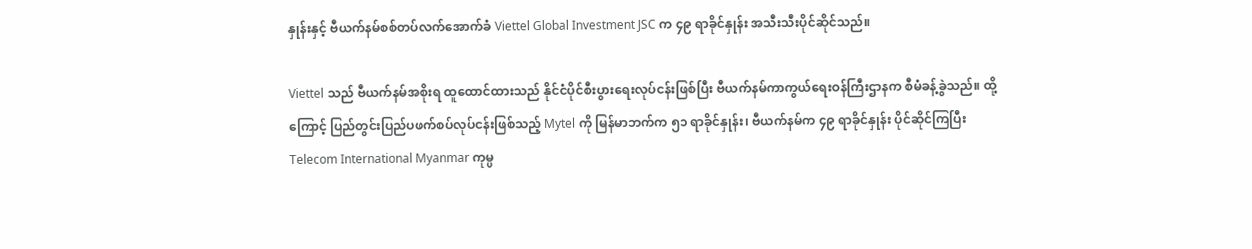နှုန်းနှင့် ဗီယက်နမ်စစ်တပ်လက်အောက်ခံ Viettel Global Investment JSC က ၄၉ ရာခိုင်နှုန်း အသီးသီးပိုင်ဆိုင်သည်။

Viettel သည် ဗီယက်နမ်အစိုးရ ထူထောင်ထားသည် နိုင်ငံပိုင်စီးပွားရေးလုပ်ငန်းဖြစ်ပြီး ဗီယက်နမ်ကာကွယ်ရေးဝန်ကြီးဌာနက စီမံခန့်ခွဲသည်။ ထို့ကြောင့် ပြည်တွင်းပြည်ပဖက်စပ်လုပ်ငန်းဖြစ်သည့် Mytel ကို မြန်မာဘက်က ၅၁ ရာခိုင်နှုန်း၊ ဗီယက်နမ်က ၄၉ ရာခိုင်နှုန်း ပိုင်ဆိုင်ကြပြီး Telecom International Myanmar ကုမ္ပ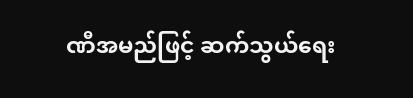ဏီအမည်ဖြင့် ဆက်သွယ်ရေး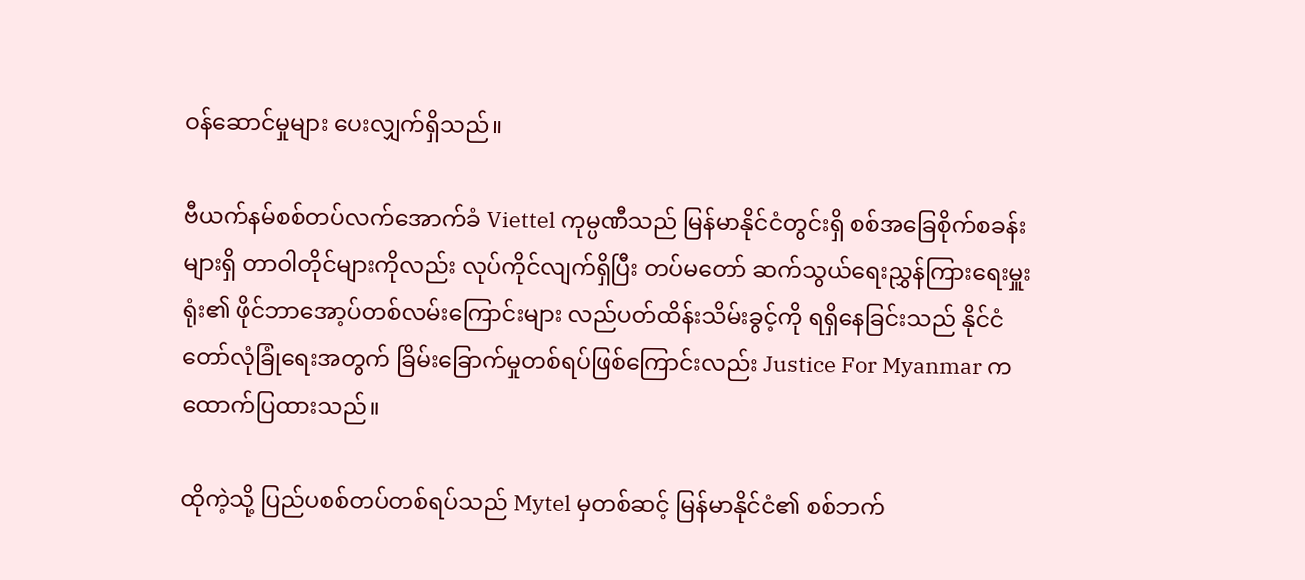ဝန်ဆောင်မှုများ ပေးလျှက်ရှိသည်။

ဗီယက်နမ်စစ်တပ်လက်အောက်ခံ Viettel ကုမ္ပဏီသည် မြန်မာနိုင်ငံတွင်းရှိ စစ်အခြေစိုက်စခန်းများရှိ တာဝါတိုင်များကိုလည်း လုပ်ကိုင်လျက်ရှိပြီး တပ်မတော် ဆက်သွယ်ရေးညွှန်ကြားရေးမှူးရုံး၏ ဖိုင်ဘာအော့ပ်တစ်လမ်းကြောင်းများ လည်ပတ်ထိန်းသိမ်းခွင့်ကို ရရှိနေခြင်းသည် နိုင်ငံတော်လုံခြုံရေးအတွက် ခြိမ်းခြောက်မှုတစ်ရပ်ဖြစ်ကြောင်းလည်း Justice For Myanmar က ထောက်ပြထားသည်။

ထိုကဲ့သို့ ပြည်ပစစ်တပ်တစ်ရပ်သည် Mytel မှတစ်ဆင့် မြန်မာနိုင်ငံ၏ စစ်ဘက်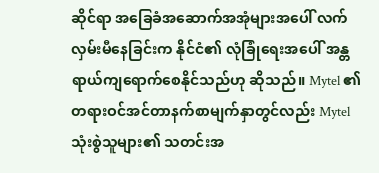ဆိုင်ရာ အခြေခံအဆောက်အအုံများအပေါ် လက်လှမ်းမီနေခြင်းက နိုင်ငံ၏ လုံခြုံရေးအပေါ် အန္တရာယ်ကျရောက်စေနိုင်သည်ဟု ဆိုသည်။ Mytel ၏တရားဝင်အင်တာနက်စာမျက်နှာတွင်လည်း Mytel သုံးစွဲသူများ၏ သတင်းအ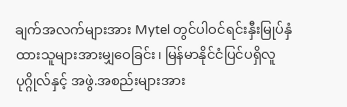ချက်အလက်များအား Mytel တွင်ပါဝင်ရင်းနှီးမြုပ်နှံထားသူများအားမျှဝေခြင်း၊ မြန်မာနိုင်ငံပြင်ပရှိလူပုဂ္ဂိုလ်နှင့် အဖွဲ.အစည်းများအား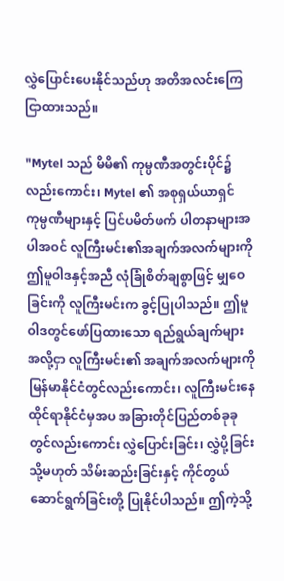လွှဲပြောင်းပေးနိုင်သည်ဟု အတိအလင်းကြေငြာထားသည်။

"Mytel သည် မိမိ၏ ကုမ္ပဏီအတွင်းပိုင်၌လည်းကောင်း၊ Mytel ၏ အစုရှယ်ယာရှင်ကုမ္ပဏီများနှင့် ပြင်ပမိတ်ဖက် ပါတနာများအပါအဝင် လူကြီးမင်း၏အချက်အလက်များကို ဤမူဝါဒနှင့်အညီ လုံခြုံစိတ်ချစွာဖြင့် မျှဝေခြင်းကို လူကြီးမင်းက ခွင့်ပြုပါသည်။ ဤမူဝါဒတွင်ဖော်ပြထားသော ရည်ရွယ်ချက်များအလို့ငှာ လူကြီးမင်း၏ အချက်အလက်များကို မြန်မာနိုင်ငံတွင်လည်းကောင်း၊ လူကြီးမင်းနေထိုင်ရာနိုင်ငံမှအပ အခြားတိုင်ပြည်တစ်ခုခုတွင်လည်းကောင်း လွှဲပြောင်းခြင်း၊ လွှဲပို့ခြင်း သို့မဟုတ် သိမ်းဆည်းခြင်းနှင့် ကိုင်တွယ်ဆောင်ရွက်ခြင်းတို့ ပြုနိုင်ပါသည်။ ဤကဲ့သို့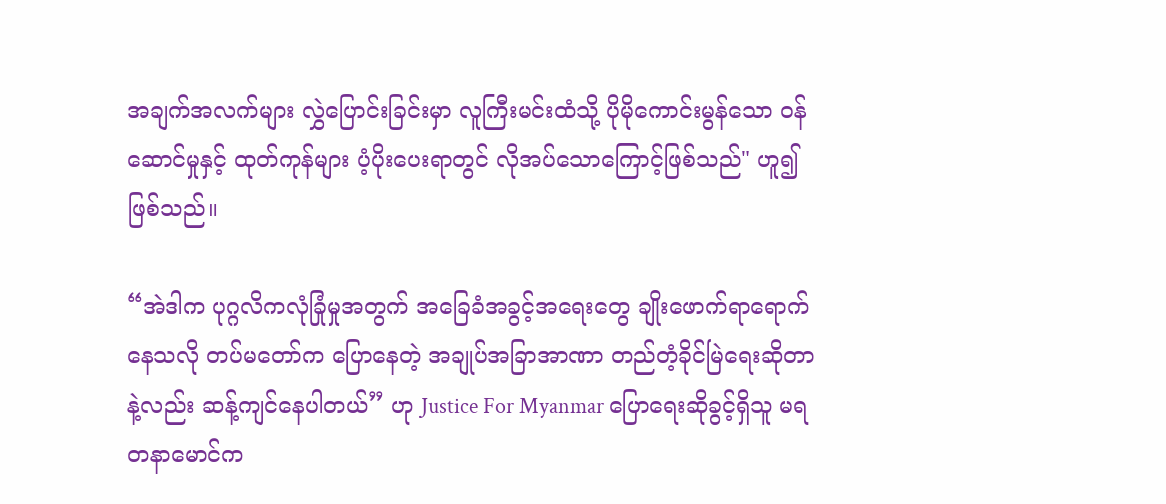အချက်အလက်များ လွှဲပြောင်းခြင်းမှာ လူကြီးမင်းထံသို့ ပိုမိုကောင်းမွန်သော ဝန်ဆောင်မှုနှင့် ထုတ်ကုန်များ ပံ့ပိုးပေးရာတွင် လိုအပ်သောကြောင့်ဖြစ်သည်" ဟူ၍ဖြစ်သည်။

“အဲဒါက ပုဂ္ဂလိကလုံခြုံမှုအတွက် အခြေခံအခွင့်အရေးတွေ ချိုးဖောက်ရာရောက်နေသလို တပ်မတော်က ပြောနေတဲ့ အချုပ်အခြာအာဏာ တည်တံ့ခိုင်မြဲရေးဆိုတာနဲ့လည်း ဆန့်ကျင်နေပါတယ်” ဟု Justice For Myanmar ပြောရေးဆိုခွင့်ရှိသူ မရတနာမောင်က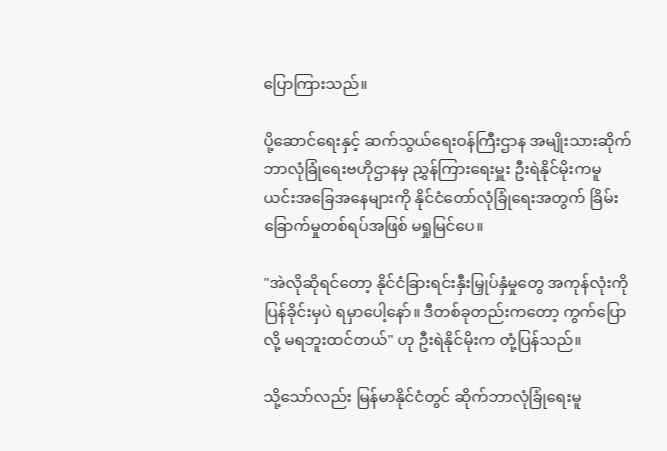ပြောကြားသည်။

ပို့ဆောင်ရေးနှင့် ဆက်သွယ်ရေးဝန်ကြီးဌာန အမျိုးသားဆိုက်ဘာလုံခြုံရေးဗဟိုဌာနမှ ညွှန်ကြားရေးမှူး ဦးရဲနိုင်မိုးကမူ ယင်းအခြေအနေများကို နိုင်ငံတော်လုံခြုံရေးအတွက် ခြိမ်းခြောက်မှုတစ်ရပ်အဖြစ် မရှုမြင်ပေ။

"အဲလိုဆိုရင်တော့ နိုင်ငံခြားရင်းနှီးမြှုပ်နှံမှုတွေ အကုန်လုံးကို ပြန်ခိုင်းမှပဲ ရမှာပေါ့နော်။ ဒီတစ်ခုတည်းကတော့ ကွက်ပြောလို့ မရဘူးထင်တယ်" ဟု ဦးရဲနိုင်မိုးက တုံ့ပြန်သည်။

သို့သော်လည်း မြန်မာနိုင်ငံတွင် ဆိုက်ဘာလုံခြုံရေးမူ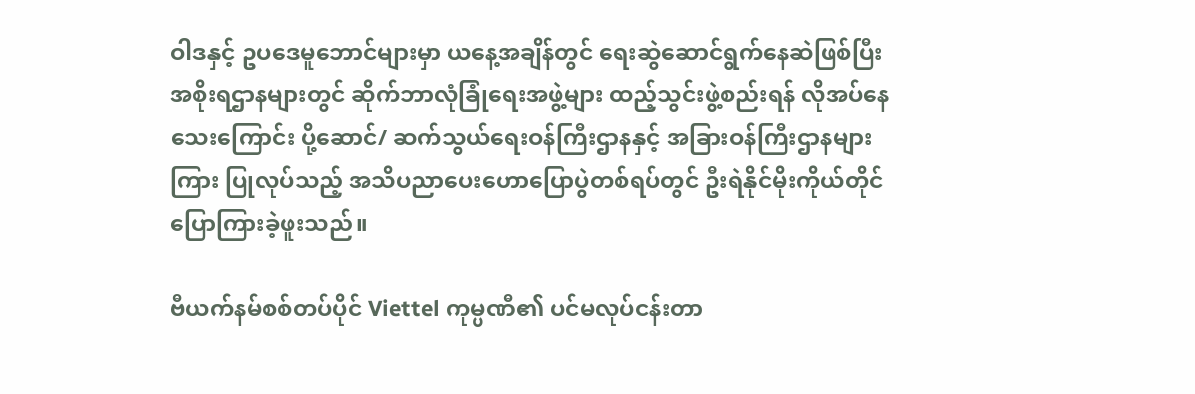ဝါဒနှင့် ဥပဒေမူဘောင်များမှာ ယနေ့အချိန်တွင် ရေးဆွဲဆောင်ရွက်နေဆဲဖြစ်ပြီး အစိုးရဌာနများတွင် ဆိုက်ဘာလုံခြုံရေးအဖွဲ့များ ထည့်သွင်းဖွဲ့စည်းရန် လိုအပ်နေသေးကြောင်း ပို့ဆောင်/ ဆက်သွယ်ရေးဝန်ကြီးဌာနနှင့် အခြားဝန်ကြီးဌာနများကြား ပြုလုပ်သည့် အသိပညာပေးဟောပြောပွဲတစ်ရပ်တွင် ဦးရဲနိုင်မိုးကိုယ်တိုင် ပြောကြားခဲ့ဖူးသည်။

ဗီယက်နမ်စစ်တပ်ပိုင် Viettel ကုမ္ပဏီ၏ ပင်မလုပ်ငန်းတာ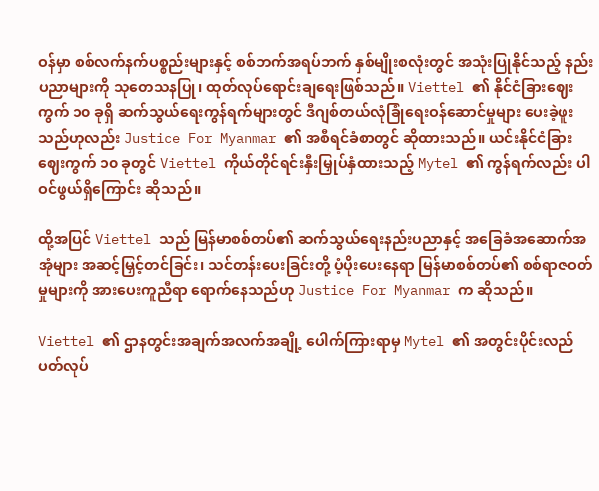ဝန်မှာ စစ်လက်နက်ပစ္စည်းများနှင့် စစ်ဘက်အရပ်ဘက် နှစ်မျိုးစလုံးတွင် အသုံးပြုနိုင်သည့် နည်းပညာများကို သုတေသနပြု၊ ထုတ်လုပ်ရောင်းချရေးဖြစ်သည်။ Viettel ၏ နိုင်ငံခြားဈေးကွက် ၁၀ ခုရှိ ဆက်သွယ်ရေးကွန်ရက်များတွင် ဒီဂျစ်တယ်လုံခြုံရေးဝန်ဆောင်မှုများ ပေးခဲ့ဖူးသည်ဟုလည်း Justice For Myanmar ၏ အစီရင်ခံစာတွင် ဆိုထားသည်။ ယင်းနိုင်ငံခြားဈေးကွက် ၁၀ ခုတွင် Viettel ကိုယ်တိုင်ရင်းနှီးမြှုပ်နှံထားသည့် Mytel ၏ ကွန်ရက်လည်း ပါဝင်ဖွယ်ရှိကြောင်း ဆိုသည်။

ထို့အပြင် Viettel သည် မြန်မာစစ်တပ်၏ ဆက်သွယ်ရေးနည်းပညာနှင့် အခြေခံအဆောက်အအုံများ အဆင့်မြှင့်တင်ခြင်း၊ သင်တန်းပေးခြင်းတို့ ပံ့ပိုးပေးနေရာ မြန်မာစစ်တပ်၏ စစ်ရာဇဝတ်မှုများကို အားပေးကူညီရာ ရောက်နေသည်ဟု Justice For Myanmar က ဆိုသည်။

Viettel ၏ ဌာနတွင်းအချက်အလက်အချို့ ပေါက်ကြားရာမှ Mytel ၏ အတွင်းပိုင်းလည်ပတ်လုပ်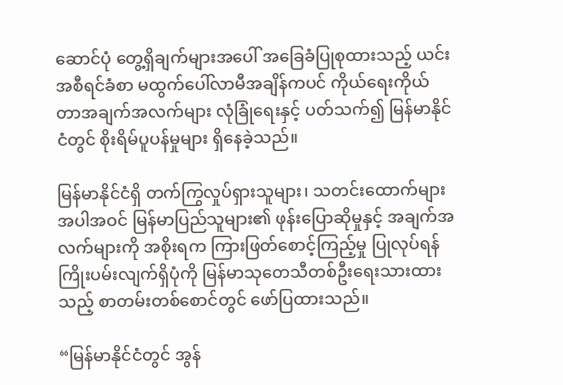ဆောင်ပုံ တွေ့ရှိချက်များအပေါ် အခြေခံပြုစုထားသည့် ယင်းအစီရင်ခံစာ မထွက်ပေါ်လာမီအချိန်ကပင် ကိုယ်ရေးကိုယ်တာအချက်အလက်များ လုံခြုံရေးနှင့် ပတ်သက်၍ မြန်မာနိုင်ငံတွင် စိုးရိမ်ပူပန်မှုများ ရှိနေခဲ့သည်။

မြန်မာနိုင်ငံရှိ တက်ကြွလှုပ်ရှားသူများ၊ သတင်းထောက်များအပါအဝင် မြန်မာပြည်သူများ၏ ဖုန်းပြောဆိုမှုနှင့် အချက်အလက်များကို အစိုးရက ကြားဖြတ်စောင့်ကြည့်မှု ပြုလုပ်ရန် ကြိုးပမ်းလျက်ရှိပုံကို မြန်မာသုတေသီတစ်ဦးရေးသားထားသည့် စာတမ်းတစ်စောင်တွင် ဖော်ပြထားသည်။

“မြန်မာနိုင်ငံတွင် အွန်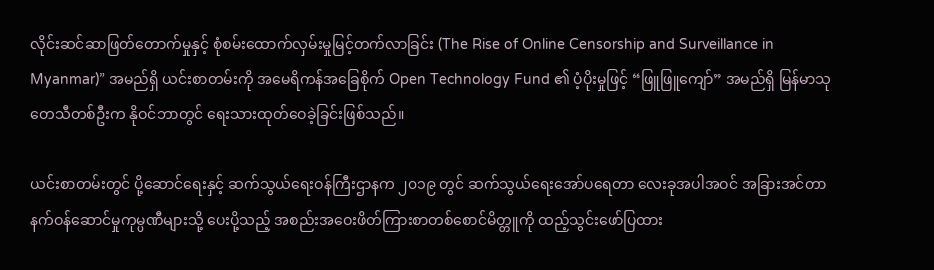လိုင်းဆင်ဆာဖြတ်တောက်မှုနှင့် စုံစမ်းထောက်လှမ်းမှုမြင့်တက်လာခြင်း (The Rise of Online Censorship and Surveillance in Myanmar)” အမည်ရှိ ယင်းစာတမ်းကို အမေရိကန်အခြေစိုက် Open Technology Fund ၏ ပံ့ပိုးမှုဖြင့် “ဖြူဖြူကျော်” အမည်ရှိ မြန်မာသုတေသီတစ်ဦးက နိုဝင်ဘာတွင် ရေးသားထုတ်ဝေခဲ့ခြင်းဖြစ်သည်။

ယင်းစာတမ်းတွင် ပို့ဆောင်ရေးနှင့် ဆက်သွယ်ရေးဝန်ကြီးဌာနက ၂၀၁၉ တွင် ဆက်သွယ်ရေးအော်ပရေတာ လေးခုအပါအဝင် အခြားအင်တာနက်ဝန်ဆောင်မှုကုမ္ပဏီများသို့ ပေးပို့သည့် အစည်းအဝေးဖိတ်ကြားစာတစ်စောင်မိတ္တူကို ထည့်သွင်းဖော်ပြထား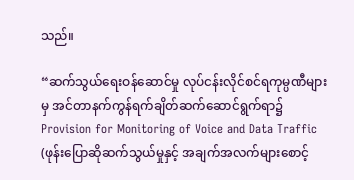သည်။

“ဆက်သွယ်ရေးဝန်ဆောင်မှု လုပ်ငန်းလိုင်စင်ရကုမ္ပဏီများမှ အင်တာနက်ကွန်ရက်ချိတ်ဆက်ဆောင်ရွက်ရာ၌ Provision for Monitoring of Voice and Data Traffic (ဖုန်းပြောဆိုဆက်သွယ်မှုနှင့် အချက်အလက်များစောင့်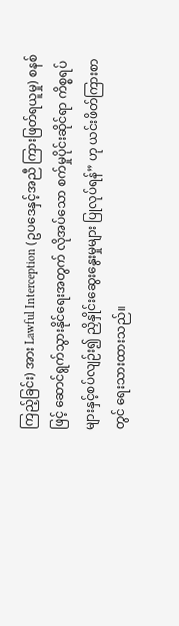ကြည့်ခြင်း) အား Lawful Interception (ဥပဒေနှင့်အညီ ကြားဖြတ်ရယူမှု) စနစ်ဖြင့် ဆောင်ရွက်သွားနိုင်ရေးအတွက် လိုအပ်သော စက်မှုပိုင်းဆိုင်ရာ ကိစ္စရပ်များနှင့်စပ်လျဉ်း၍ ညှိနှိုင်းဆွေးနွေးမှုများ ပြုလုပ်ရန်” ဟု ယင်းဖိတ်ကြားစာတွင် ရေးသားထားသည်။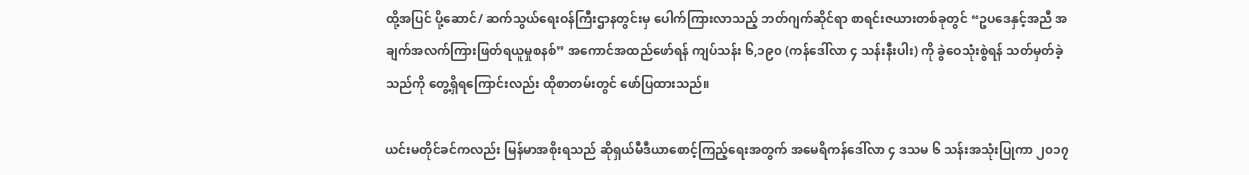ထို့အပြင် ပို့ဆောင်/ ဆက်သွယ်ရေးဝန်ကြီးဌာနတွင်းမှ ပေါက်ကြားလာသည့် ဘတ်ဂျက်ဆိုင်ရာ စာရင်းဇယားတစ်ခုတွင် “ဥပဒေနှင့်အညီ အချက်အလက်ကြားဖြတ်ရယူမှုစနစ်” အကောင်အထည်ဖော်ရန် ကျပ်သန်း ၆,၁၉၀ (ကန်ဒေါ်လာ ၄ သန်းနီးပါး) ကို ခွဲဝေသုံးစွဲရန် သတ်မှတ်ခဲ့သည်ကို တွေ့ရှိရကြောင်းလည်း ထိုစာတမ်းတွင် ဖော်ပြထားသည်။

ယင်းမတိုင်ခင်ကလည်း မြန်မာအစိုးရသည် ဆိုရှယ်မီဒီယာစောင့်ကြည့်ရေးအတွက် အမေရိကန်ဒေါ်လာ ၄ ဒသမ ၆ သန်းအသုံးပြုကာ ၂၀၁၇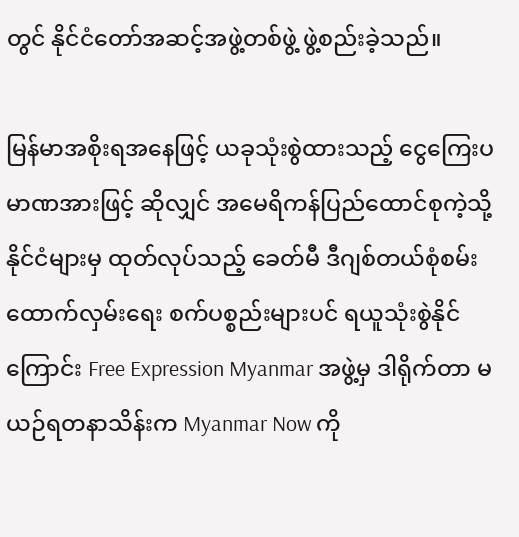တွင် နိုင်ငံတော်အဆင့်အဖွဲ့တစ်ဖွဲ့ ဖွဲ့စည်းခဲ့သည်။

မြန်မာအစိုးရအနေဖြင့် ယခုသုံးစွဲထားသည့် ငွေကြေးပမာဏအားဖြင့် ဆိုလျှင် အမေရိကန်ပြည်ထောင်စုကဲ့သို့ နိုင်ငံများမှ ထုတ်လုပ်သည့် ခေတ်မီ ဒီဂျစ်တယ်စုံစမ်းထောက်လှမ်းရေး စက်ပစ္စည်းများပင် ရယူသုံးစွဲနိုင်ကြောင်း Free Expression Myanmar အဖွဲ့မှ ဒါရိုက်တာ မယဉ်ရတနာသိန်းက Myanmar Now ကို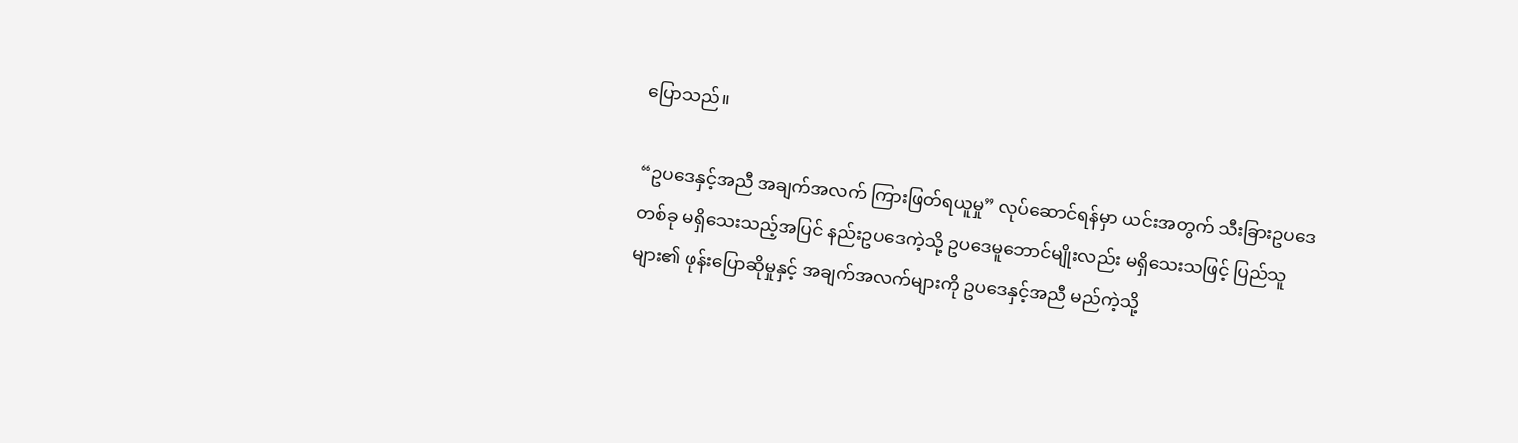ပြောသည်။

“ဥပဒေနှင့်အညီ အချက်အလက် ကြားဖြတ်ရယူမှု” လုပ်ဆောင်ရန်မှာ ယင်းအတွက် သီးခြားဥပဒေတစ်ခု မရှိသေးသည့်အပြင် နည်းဥပဒေကဲ့သို့ ဥပဒေမူဘောင်မျိုးလည်း မရှိသေးသဖြင့် ပြည်သူများ၏ ဖုန်းပြောဆိုမှုနှင့် အချက်အလက်များကို ဥပဒေနှင့်အညီ မည်ကဲ့သို့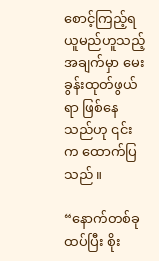စောင့်ကြည့်ရယူမည်ဟူသည့် အချက်မှာ မေးခွန်းထုတ်ဖွယ်ရာ ဖြစ်နေသည်ဟု ၎င်းက ထောက်ပြသည်။

“နောက်တစ်ခု ထပ်ပြီး စိုး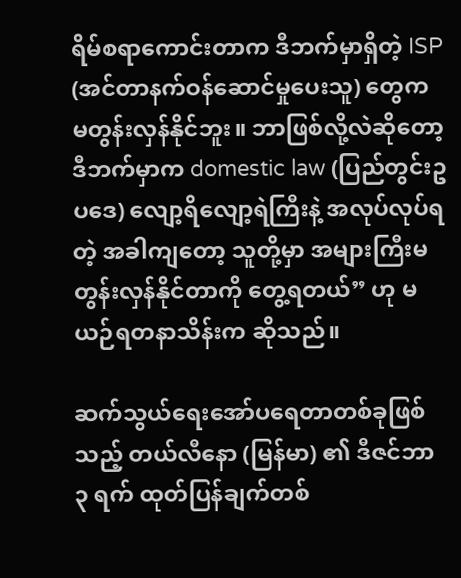ရိမ်စရာကောင်းတာက ဒီဘက်မှာရှိတဲ့ ISP (အင်တာနက်ဝန်ဆောင်မှုပေးသူ) တွေက မတွန်းလှန်နိုင်ဘူး။ ဘာဖြစ်လို့လဲဆိုတော့ ဒီဘက်မှာက domestic law (ပြည်တွင်းဥပဒေ) လျော့ရိလျော့ရဲကြီးနဲ့ အလုပ်လုပ်ရတဲ့ အခါကျတော့ သူတို့မှာ အများကြီးမတွန်းလှန်နိုင်တာကို တွေ့ရတယ်” ဟု မယဉ်ရတနာသိန်းက ဆိုသည်။

ဆက်သွယ်ရေးအော်ပရေတာတစ်ခုဖြစ်သည့် တယ်လီနော (မြန်မာ) ၏ ဒီဇင်ဘာ ၃ ရက် ထုတ်ပြန်ချက်တစ်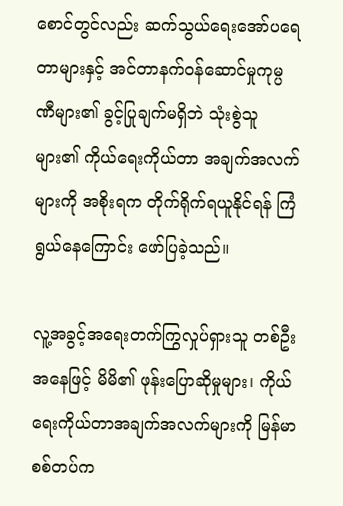စောင်တွင်လည်း ဆက်သွယ်ရေးအော်ပရေတာများနှင့် အင်တာနက်ဝန်ဆောင်မှုကုမ္ပဏီများ၏ ခွင့်ပြုချက်မရှိဘဲ သုံးစွဲသူများ၏ ကိုယ်ရေးကိုယ်တာ အချက်အလက်များကို အစိုးရက တိုက်ရိုက်ရယူနိုင်ရန် ကြံရွယ်နေကြောင်း ဖော်ပြခဲ့သည်။

လူ့အခွင့်အရေးတက်ကြွလှုပ်ရှားသူ တစ်ဦးအနေဖြင့် မိမိ၏ ဖုန်းပြောဆိုမှုများ၊ ကိုယ်ရေးကိုယ်တာအချက်အလက်များကို မြန်မာစစ်တပ်က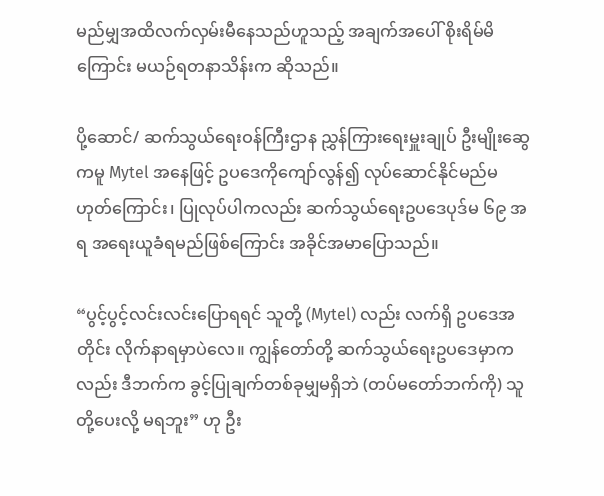မည်မျှအထိလက်လှမ်းမီနေသည်ဟူသည့် အချက်အပေါ် စိုးရိမ်မိကြောင်း မယဉ်ရတနာသိန်းက ဆိုသည်။

ပို့ဆောင်/ ဆက်သွယ်ရေးဝန်ကြီးဌာန ညွှန်ကြားရေးမှူးချုပ် ဦးမျိုးဆွေကမူ Mytel အနေဖြင့် ဥပဒေကိုကျော်လွန်၍ လုပ်ဆောင်နိုင်မည်မဟုတ်ကြောင်း၊ ပြုလုပ်ပါကလည်း ဆက်သွယ်ရေးဥပဒေပုဒ်မ ၆၉ အရ အရေးယူခံရမည်ဖြစ်ကြောင်း အခိုင်အမာပြောသည်။

“ပွင့်ပွင့်လင်းလင်းပြောရရင် သူတို့ (Mytel) လည်း လက်ရှိ ဥပဒေအတိုင်း လိုက်နာရမှာပဲလေ။ ကျွန်တော်တို့ ဆက်သွယ်ရေးဥပဒေမှာကလည်း ဒီဘက်က ခွင့်ပြုချက်တစ်ခုမျှမရှိဘဲ (တပ်မတော်ဘက်ကို) သူတို့ပေးလို့ မရဘူး” ဟု ဦး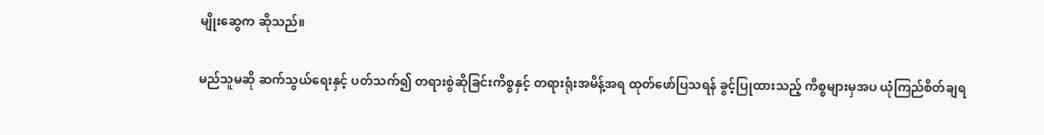မျိုးဆွေက ဆိုသည်။

မည်သူမဆို ဆက်သွယ်ရေးနှင့် ပတ်သက်၍ တရားစွဲဆိုခြင်းကိစ္စနှင့် တရားရုံးအမိန့်အရ ထုတ်ဖော်ပြသရန် ခွင့်ပြုထားသည့် ကိစ္စများမှအပ ယုံကြည်စိတ်ချရ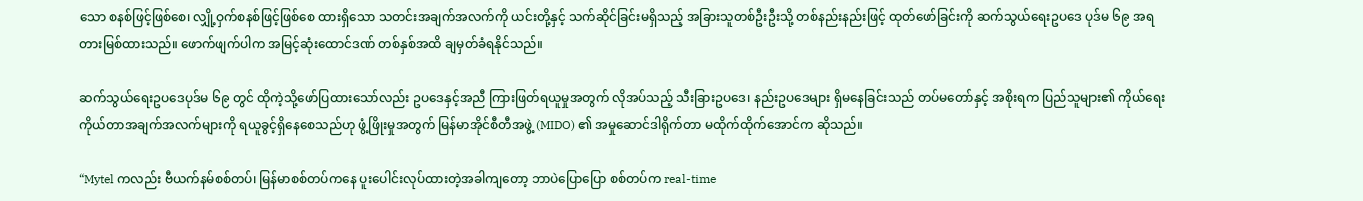သော စနစ်ဖြင့်ဖြစ်စေ၊ လျှို့ဝှက်စနစ်ဖြင့်ဖြစ်စေ ထားရှိသော သတင်းအချက်အလက်ကို ယင်းတို့နှင့် သက်ဆိုင်ခြင်းမရှိသည့် အခြားသူတစ်ဦးဦးသို့ တစ်နည်းနည်းဖြင့် ထုတ်ဖော်ခြင်းကို ဆက်သွယ်ရေးဥပဒေ ပုဒ်မ ၆၉ အရ တားမြစ်ထားသည်။ ဖောက်ဖျက်ပါက အမြင့်ဆုံးထောင်ဒဏ် တစ်နှစ်အထိ ချမှတ်ခံရနိုင်သည်။

ဆက်သွယ်ရေးဥပဒေပုဒ်မ ၆၉ တွင် ထိုကဲ့သို့ဖော်ပြထားသော်လည်း ဥပဒေနှင့်အညီ ကြားဖြတ်ရယူမှုအတွက် လိုအပ်သည့် သီးခြားဥပဒေ၊ နည်းဥပဒေများ ရှိမနေခြင်းသည် တပ်မတော်နှင့် အစိုးရက ပြည်သူများ၏ ကိုယ်ရေးကိုယ်တာအချက်အလက်များကို ရယူခွင့်ရှိနေစေသည်ဟု ဖွံ့ဖြိုးမှုအတွက် မြန်မာအိုင်စီတီအဖွဲ့ (MIDO) ၏ အမှုဆောင်ဒါရိုက်တာ မထိုက်ထိုက်အောင်က ဆိုသည်။

“Mytel ကလည်း ဗီယက်နမ်စစ်တပ်၊ မြန်မာစစ်တပ်ကနေ ပူးပေါင်းလုပ်ထားတဲ့အခါကျတော့ ဘာပဲပြောပြော စစ်တပ်က real-time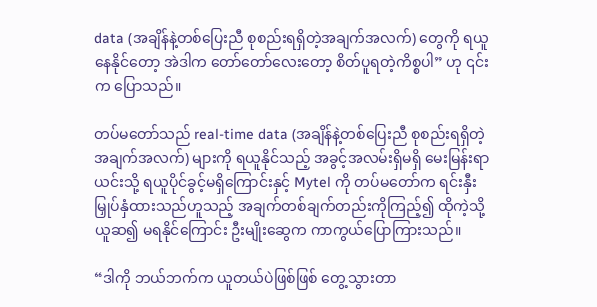data (အချိန်နဲ့တစ်ပြေးညီ စုစည်းရရှိတဲ့အချက်အလက်) တွေကို ရယူနေနိုင်တော့ အဲဒါက တော်တော်လေးတော့ စိတ်ပူရတဲ့ကိစ္စပါ” ဟု ၎င်းက ပြောသည်။

တပ်မတော်သည် real-time data (အချိန်နဲ့တစ်ပြေးညီ စုစည်းရရှိတဲ့အချက်အလက်) များကို ရယူနိုင်သည့် အခွင့်အလမ်းရှိမရှိ မေးမြန်းရာ ယင်းသို့ ရယူပိုင်ခွင့်မရှိကြောင်းနှင့် Mytel ကို တပ်မတော်က ရင်းနှီးမြှုပ်နှံထားသည်ဟူသည့် အချက်တစ်ချက်တည်းကိုကြည့်၍ ထိုကဲ့သို့ ယူဆ၍ မရနိုင်ကြောင်း ဦးမျိုးဆွေက ကာကွယ်ပြောကြားသည်။

“ဒါကို ဘယ်ဘက်က ယူတယ်ပဲဖြစ်ဖြစ် တွေ့သွားတာ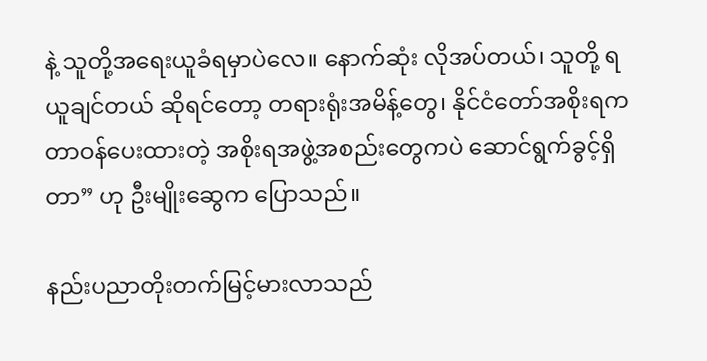နဲ့ သူတို့အရေးယူခံရမှာပဲလေ။ နောက်ဆုံး လိုအပ်တယ်၊ သူတို့ ရယူချင်တယ် ဆိုရင်တော့ တရားရုံးအမိန့်တွေ၊ နိုင်ငံတော်အစိုးရက တာဝန်ပေးထားတဲ့ အစိုးရအဖွဲ့အစည်းတွေကပဲ ဆောင်ရွက်ခွင့်ရှိတာ” ဟု ဦးမျိုးဆွေက ပြောသည်။

နည်းပညာတိုးတက်မြင့်မားလာသည်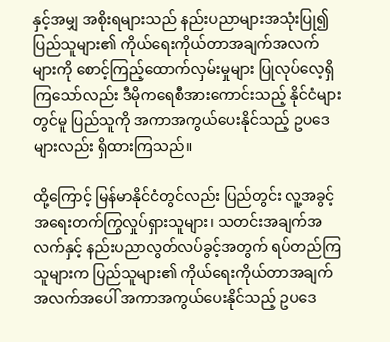နှင့်အမျှ အစိုးရများသည် နည်းပညာများအသုံးပြု၍  ပြည်သူများ၏ ကိုယ်ရေးကိုယ်တာအချက်အလက်များကို စောင့်ကြည့်ထောက်လှမ်းမှုများ ပြုလုပ်လေ့ရှိကြသော်လည်း ဒီမိုကရေစီအားကောင်းသည့် နိုင်ငံများတွင်မူ ပြည်သူကို အကာအကွယ်ပေးနိုင်သည့် ဥပဒေများလည်း ရှိထားကြသည်။

ထို့ကြောင့် မြန်မာနိုင်ငံတွင်လည်း ပြည်တွင်း လူ့အခွင့်အရေးတက်ကြွလှုပ်ရှားသူများ၊ သတင်းအချက်အလက်နှင့် နည်းပညာလွတ်လပ်ခွင့်အတွက် ရပ်တည်ကြသူများက ပြည်သူများ၏ ကိုယ်ရေးကိုယ်တာအချက်အလက်အပေါ် အကာအကွယ်ပေးနိုင်သည့် ဥပဒေ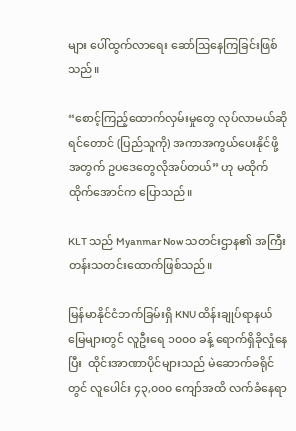များ ပေါ်ထွက်လာရေး ဆော်ဩနေကြခြင်းဖြစ်သည်။

“စောင့်ကြည့်ထောက်လှမ်းမှုတွေ လုပ်လာမယ်ဆိုရင်တောင် (ပြည်သူကို) အကာအကွယ်ပေးနိုင်ဖို့အတွက် ဥပဒေတွေလိုအပ်တယ်” ဟု မထိုက်ထိုက်အောင်က ပြောသည်။

KLT သည် Myanmar Now သတင်းဌာန၏ အကြီးတန်းသတင်းထောက်ဖြစ်သည်။

မြန်မာနိုင်ငံဘက်ခြမ်းရှိ KNU ထိန်းချုပ်ရာနယ်မြေများတွင် လူဦးရေ ၁၀၀၀ ခန့် ရောက်ရှိခိုလှုံနေပြီး  ထိုင်းအာဏာပိုင်များသည် မဲဆောက်ခရိုင်တွင် လူပေါင်း ၄၃,၀၀၀ ကျော်အထိ လက်ခံနေရာ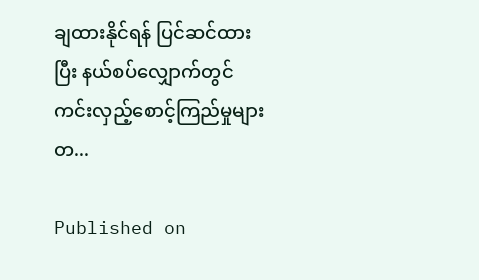ချထားနိုင်ရန် ပြင်ဆင်ထားပြီး နယ်စပ်လျှောက်တွင် ကင်းလှည့်စောင့်ကြည်မှုများတ...

Published on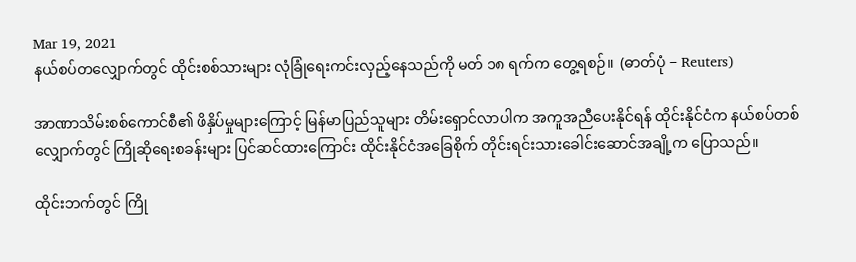Mar 19, 2021
နယ်စပ်တလျှောက်တွင် ထိုင်းစစ်သားများ လုံခြုံရေးကင်းလှည့်နေသည်ကို မတ် ၁၈ ရက်က တွေ့ရစဉ်။  (ဓာတ်ပုံ − Reuters)

အာဏာသိမ်းစစ်ကောင်စီ၏ ဖိနှိပ်မှုများကြောင့် မြန်မာပြည်သူများ တိမ်းရှောင်လာပါက အကူအညီပေးနိုင်ရန် ထိုင်းနိုင်ငံက နယ်စပ်တစ်လျှောက်တွင် ကြိုဆိုရေးစခန်းများ ပြင်ဆင်ထားကြောင်း ထိုင်းနိုင်ငံအခြေစိုက် တိုင်းရင်းသားခေါင်းဆောင်အချို့က ပြောသည်။

ထိုင်းဘက်တွင် ကြို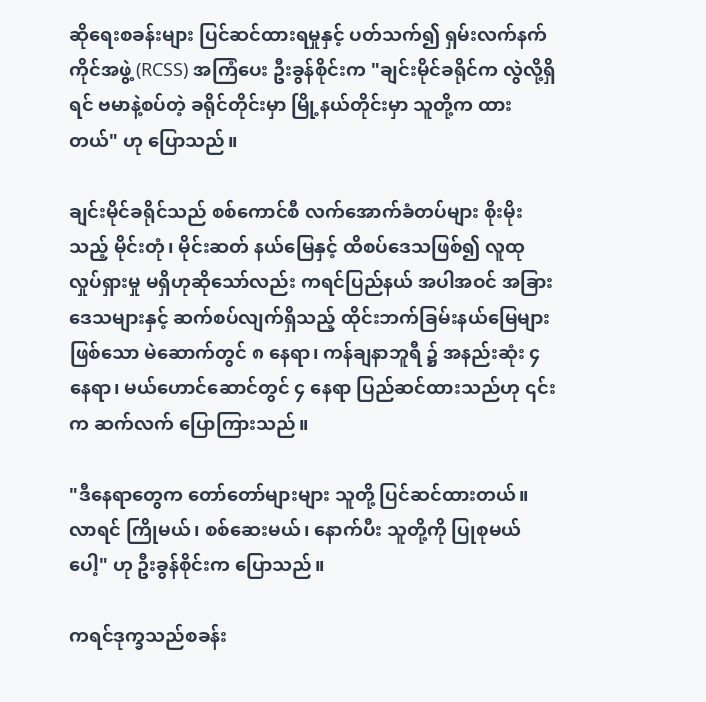ဆိုရေးစခန်းများ ပြင်ဆင်ထားရမှုနှင့် ပတ်သက်၍ ရှမ်းလက်နက်ကိုင်အဖွဲ့ (RCSS) အကြံပေး ဦးခွန်စိုင်းက "ချင်းမိုင်ခရိုင်က လွဲလို့ရှိရင် ဗမာနဲ့စပ်တဲ့ ခရိုင်တိုင်းမှာ မြို့နယ်တိုင်းမှာ သူတို့က ထားတယ်" ဟု ပြောသည်။

ချင်းမိုင်ခရိုင်သည် စစ်ကောင်စီ လက်အောက်ခံတပ်များ စိုးမိုးသည့် မိုင်းတုံ၊ မိုင်းဆတ် နယ်မြေနှင့် ထိစပ်ဒေသဖြစ်၍ လူထုလှုပ်ရှားမှု မရှိဟုဆိုသော်လည်း ကရင်ပြည်နယ် အပါအဝင် အခြားဒေသများနှင့် ဆက်စပ်လျက်ရှိသည့် ထိုင်းဘက်ခြမ်းနယ်မြေများဖြစ်သော မဲ‌ဆောက်တွင် ၈ နေရာ၊ ကန်ချနာဘူရီ ၌ အနည်းဆုံး ၄ နေရာ၊ မယ်ဟောင်ဆောင်တွင် ၄ နေရာ ပြည်ဆင်ထားသည်ဟု ၎င်းက ဆက်လက် ပြောကြားသည်။

"ဒီနေရာတွေက တော်တော်များများ သူတို့ ပြင်ဆင်ထားတယ်။ လာရင် ကြိုမယ်၊ စစ်ဆေးမယ်၊ နောက်ပီး သူတို့ကို ပြုစုမယ်ပေါ့" ဟု ဦးခွန်စိုင်းက ပြောသည်။

ကရင်ဒုက္ခသည်စခန်း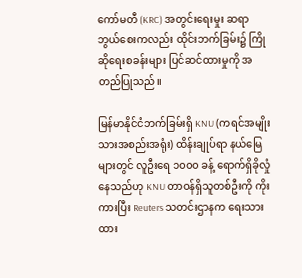ကော်မတီ (KRC) အတွင်းရေးမှုး ဆရာဘွယ်စေးကလည်း ထိုင်းဘက်ခြမ်း၌ ကြိုဆိုရေးစခန်းများ ပြင်ဆင်ထားမှုကို အတည်ပြုသည်။

မြန်မာနိုင်ငံဘက်ခြမ်းရှိ KNU (ကရင်အမျိုးသားအစည်းအရုံး) ထိန်းချုပ်ရာ နယ်မြေများတွင် လူဦးရေ ၁၀၀၀ ခန့် ရောက်ရှိခိုလှုံနေသည်ဟု KNU တာဝန်ရှိသူတစ်ဦးကို ကိုးကားပြီး Reuters သတင်းဌာနက ရေးသားထား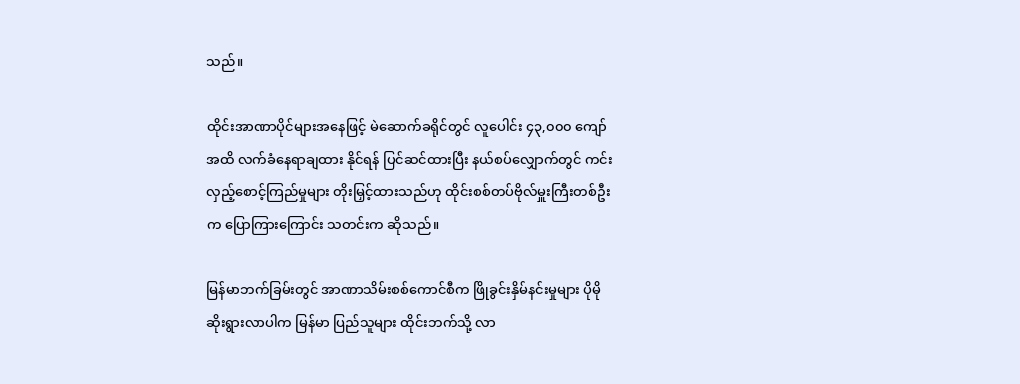သည်။

ထိုင်းအာဏာပိုင်များအနေဖြင့် မဲဆောက်ခရိုင်တွင် လူပေါင်း ၄၃,၀၀၀ ကျော်အထိ လက်ခံနေရာချထား နိုင်ရန် ပြင်ဆင်ထားပြီး နယ်စပ်လျှောက်တွင် ကင်းလှည့်စောင့်ကြည်မှုများ တိုးမြှင့်ထားသည်ဟု ထိုင်းစစ်တပ်ဗိုလ်မှူးကြီးတစ်ဦးက ပြောကြားကြောင်း သတင်းက ဆိုသည်။

မြန်မာဘက်ခြမ်းတွင် အာဏာသိမ်းစစ်ကောင်စီက ဖြိုခွင်းနှိမ်နင်းမှုများ ပိုမိုဆိုးရွားလာပါက မြန်မာ ပြည်သူများ ထိုင်းဘက်သို့ လာ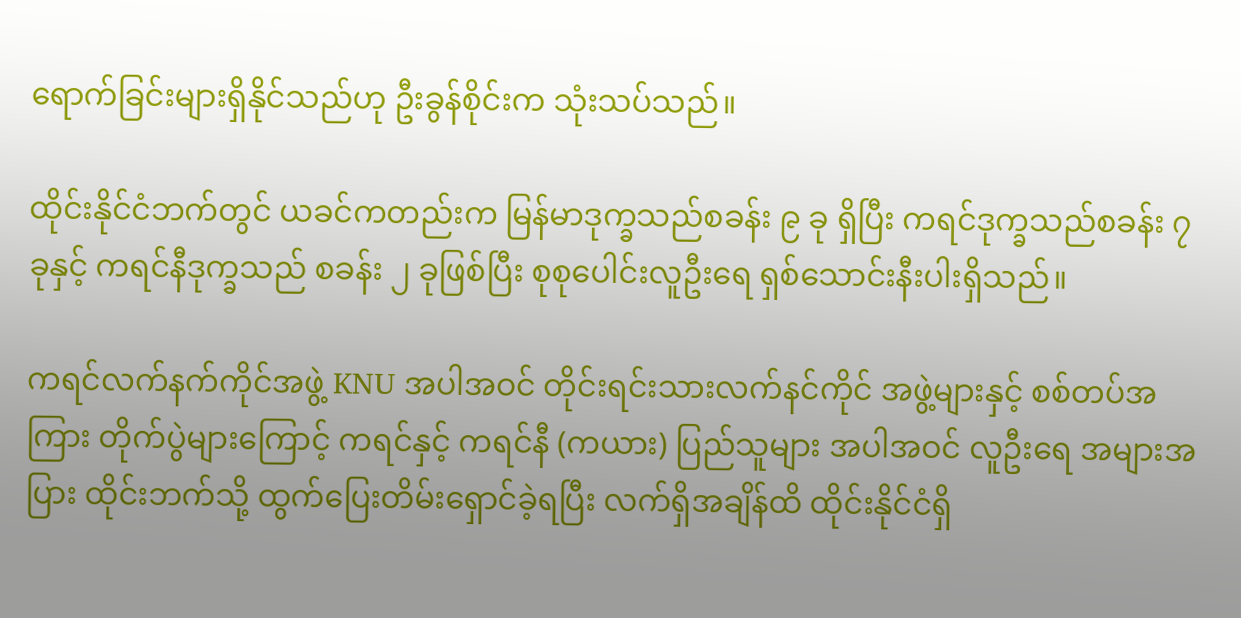ရောက်ခြင်းများရှိနိုင်သည်ဟု ဦးခွန်စိုင်းက သုံးသပ်သည်။

ထိုင်းနိုင်ငံဘက်တွင် ယခင်ကတည်းက မြန်မာဒုက္ခသည်စခန်း ၉ ခု ရှိပြီး ကရင်ဒုက္ခသည်စခန်း ၇ ခုနှင့် ကရင်နီဒုက္ခသည် စခန်း ၂ ခုဖြစ်ပြီး စုစုပေါင်းလူဦးရေ ရှစ်သောင်းနီးပါးရှိသည်။

ကရင်လက်နက်ကိုင်အဖွဲ့ KNU အပါအဝင် တိုင်းရင်းသားလက်နင်ကိုင် အဖွဲ့များနှင့် စစ်တပ်အကြား တိုက်ပွဲများကြောင့် ကရင်နှင့် ကရင်နီ (ကယား) ပြည်သူများ အပါအဝင် လူဦးရေ အများအပြား ထိုင်းဘက်သို့ ထွက်ပြေးတိမ်းရှောင်ခဲ့ရပြီး လက်ရှိအချိန်ထိ ထိုင်းနိုင်ငံရှိ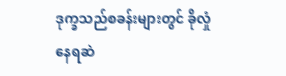ဒုက္ခသည်စခန်းများတွင် ခိုလှုံနေရဆဲ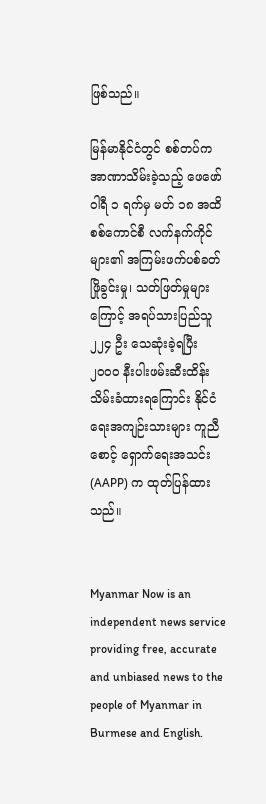ဖြစ်သည်။

မြန်မာနိုင်ငံတွင် စစ်တပ်က အာဏာသိမ်းခဲ့သည့် ဖေဖော်ဝါရီ ၁ ရက်မှ မတ် ၁၈ အထိ စစ်ကောင်စီ လက်နက်ကိုင်များ၏ အကြမ်းဖက်ပစ်ခတ်ဖြိုခွင်းမှု၊ သတ်ဖြတ်မှုများကြောင့် အရပ်သားပြည်သူ ၂၂၄ ဦး သေဆုံးခဲ့ရပြီး ၂၀၀၀ နီးပါးဖမ်းဆီးထိန်းသိမ်းခံထားရကြောင်း နိုင်ငံရေးအကျဉ်းသားများ ကူညီစောင့် ရှောက်ရေးအသင်း (AAPP) က ထုတ်ပြန်ထားသည်။


Myanmar Now is an independent news service providing free, accurate and unbiased news to the people of Myanmar in Burmese and English.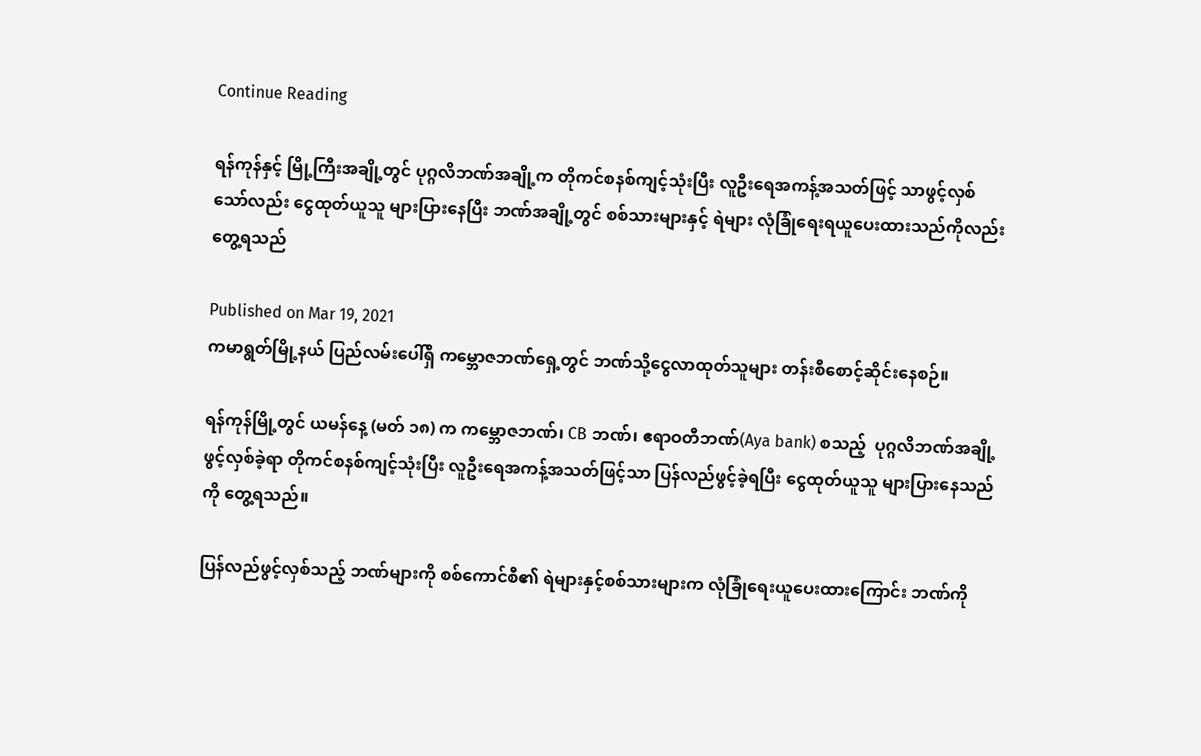Continue Reading

ရန်ကုန်နှင့် မြို့ကြီးအချို့တွင် ပုဂ္ဂလိဘဏ်အချို့က တိုကင်စနစ်ကျင့်သုံးပြီး လူဦးရေအကန့်အသတ်ဖြင့် သာဖွင့်လှစ်သော်လည်း ငွေထုတ်ယူသူ များပြားနေပြီး ဘဏ်အချို့တွင် စစ်သားများနှင့် ရဲများ လုံခြုံရေးရယူပေးထားသည်ကိုလည်းတွေ့ရသည်

Published on Mar 19, 2021
ကမာရွတ်မြို့နယ် ပြည်လမ်းပေါ်ရှိ ကမ္ဘောဇဘဏ်ရှေ့တွင် ဘဏ်သို့ငွေလာထုတ်သူများ တန်းစီစောင့်ဆိုင်းနေစဉ်။

ရန်ကုန်မြို့တွင် ယမန်နေ့ (မတ် ၁၈) က ကမ္ဘောဇဘဏ်၊ CB ဘဏ်၊ ဧရာဝတီဘဏ်(Aya bank) စသည့်  ပုဂ္ဂလိဘဏ်အချို့ဖွင့်လှစ်ခဲ့ရာ တိုကင်စနစ်ကျင့်သုံးပြီး လူဦးရေအကန့်အသတ်ဖြင့်သာ ပြန်လည်ဖွင့်ခဲ့ရပြီး ငွေထုတ်ယူသူ များပြားနေသည်ကို တွေ့ရသည်။

ပြန်လည်ဖွင့်လှစ်သည့် ဘဏ်များကို စစ်ကောင်စီ၏ ရဲများနှင့်စစ်သားများက လုံခြုံရေးယူပေးထားကြောင်း ဘဏ်ကို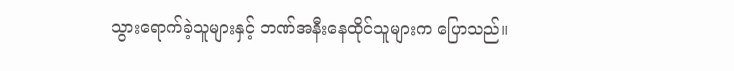သွားရောက်ခဲ့သူများနှင့် ဘဏ်အနီးနေထိုင်သူများက ပြောသည်။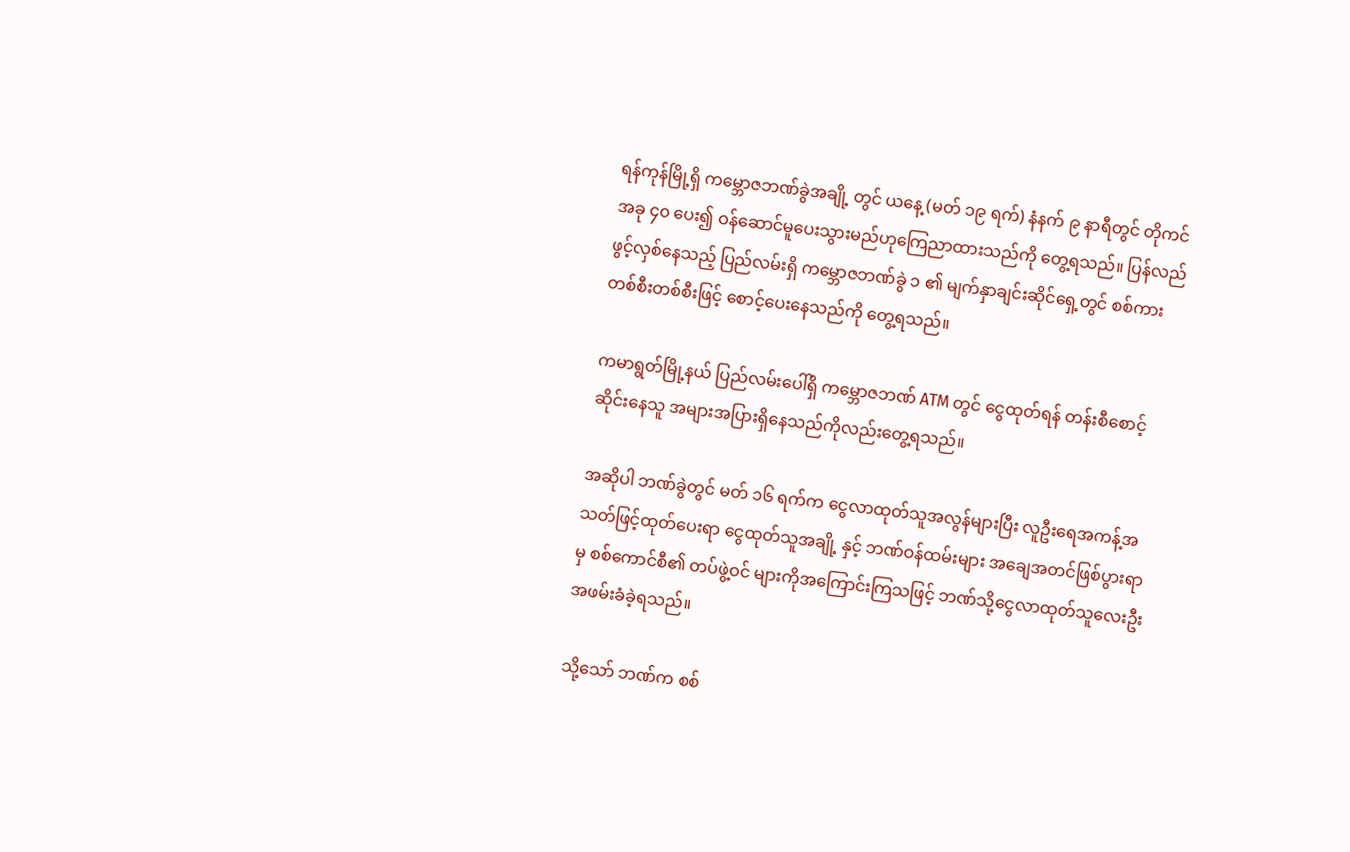ရန်ကုန်မြို့ရှိ ကမ္ဘောဇဘဏ်ခွဲအချို့ တွင် ယနေ့ (မတ် ၁၉ ရက်) နံနက် ၉ နာရီတွင် တိုကင်အခု ၄၀ ပေး၍ ဝန်ဆောင်မူပေးသွားမည်ဟုကြေညာထားသည်ကို တွေ့ရသည်။ ပြန်လည်ဖွင့်လှစ်နေသည့် ပြည်လမ်းရှိ ကမ္ဘောဇဘဏ်ခွဲ ၁ ၏ မျက်နှာချင်းဆိုင်ရှေ့တွင် စစ်ကားတစ်စီးတစ်စီးဖြင့် စောင့်ပေးနေသည်ကို တွေ့ရသည်။

ကမာရွတ်မြို့နယ် ပြည်လမ်းပေါ်ရှိ ကမ္ဘောဇဘဏ် ATM တွင် ငွေထုတ်ရန် တန်းစီစောင့်ဆိုင်းနေသူ အများအပြားရှိနေသည်ကိုလည်းတွေ့ရသည်။

အဆိုပါ ဘဏ်ခွဲတွင် မတ် ၁၆ ရက်က ငွေလာထုတ်သူအလွန်များပြီး လူဦးရေအကန့်အသတ်ဖြင့်ထုတ်ပေးရာ ငွေထုတ်သူအချို့ နှင့် ဘဏ်ဝန်ထမ်းများ အချေအတင်ဖြစ်ပွားရာမှ စစ်ကောင်စီ၏ တပ်ဖွဲ့ဝင် များကိုအကြောင်းကြသဖြင့် ဘဏ်သို့ငွေလာထုတ်သူလေးဦး အဖမ်းခံခဲ့ရသည်။

သို့သော် ဘဏ်က စစ်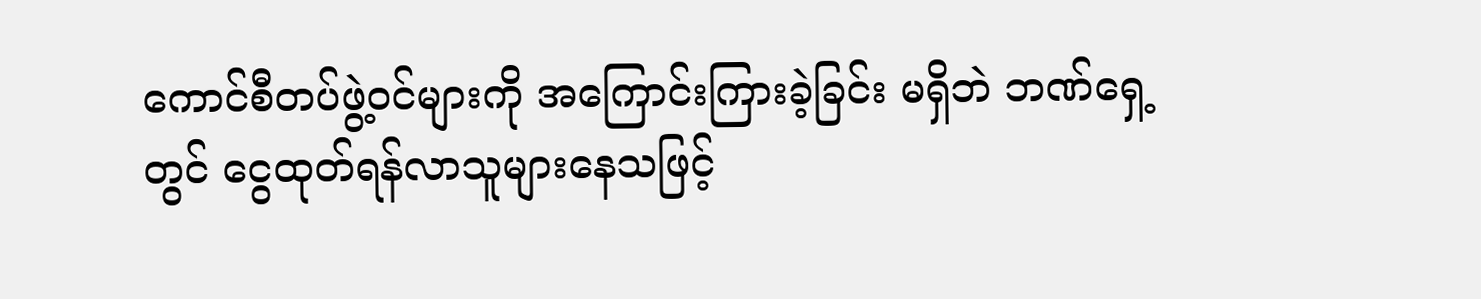ကောင်စီတပ်ဖွဲ့ဝင်များကို အကြောင်းကြားခဲ့ခြင်း မရှိဘဲ ဘဏ်ရှေ့တွင် ငွေထုတ်ရန်လာသူများနေသဖြင့်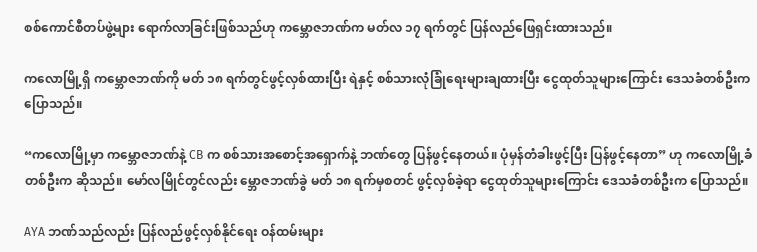စစ်ကောင်စီတပ်ဖွဲ့များ ရောက်လာခြင်းဖြစ်သည်ဟု ကမ္ဘောဇဘဏ်က မတ်လ ၁၇ ရက်တွင် ပြန်လည်ဖြေရှင်းထားသည်။

ကလောမြို့ရှိ ကမ္ဘောဇဘဏ်ကို မတ် ၁၈ ရက်တွင်ဖွင့်လှစ်ထားပြီး ရဲနှင့် စစ်သားလုံခြုံရေးများချထားပြီး ငွေထုတ်သူများကြောင်း ဒေသခံတစ်ဦးက ပြောသည်။

“ကလောမြို့မှာ ကမ္ဘောဇဘဏ်နဲ့ CB က စစ်သားအစောင့်အရှောက်နဲ့ ဘဏ်တွေ ပြန်ဖွင့်နေတယ်။ ပုံမှန်တံခါးဖွင့်ပြီး ပြန်ဖွင့်နေတာ” ဟု ကလောမြို့ခံတစ်ဦးက ဆိုသည်။ မော်လမြိုင်တွင်လည်း မ္ဘောဇဘဏ်ခွဲ မတ် ၁၈ ရက်မှစတင် ဖွင့်လှစ်ခဲ့ရာ ငွေထုတ်သူများကြောင်း ဒေသခံတစ်ဦးက ပြောသည်။

AYA ဘဏ်သည်လည်း ပြန်လည်ဖွင့်လှစ်နိုင်ရေး ဝန်ထမ်းများ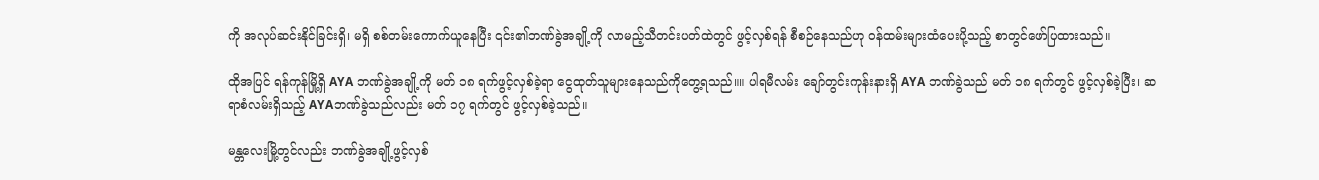ကို အလုပ်ဆင်းနိုင်ခြင်းရှိ၊ မရှိ စစ်တမ်းကောက်ယူနေပြီး ၎င်း၏ဘဏ်ခွဲအချို့ကို လာမည့်သီတင်းပတ်ထဲတွင် ဖွင့်လှစ်ရန် စီစဉ်နေသည်ဟု ဝန်ထမ်းများထံပေးပို့သည့် စာတွင်ဖော်ပြထားသည်။

ထိုအပြင် ရန်ကုန်မြို့ရှိ AYA ဘဏ်ခွဲအချို့ကို မတ် ၁၈ ရက်ဖွင့်လှစ်ခဲ့ရာ ငွေထုတ်သူများနေသည်ကိုတွေ့ရသည်။။ ပါရမီလမ်း ချော်တွင်းကုန်းနားရှိ AYA ဘဏ်ခွဲသည် မတ် ၁၈ ရက်တွင် ဖွင့်လှစ်ခဲ့ပြီး၊ ဆရာစံလမ်းရှိသည့် AYAဘဏ်ခွဲသည်လည်း မတ် ၁၇ ရက်တွင် ဖွင့်လှစ်ခဲ့သည်။

မန္တလေးမြို့တွင်လည်း ဘဏ်ခွဲအချို့ဖွင့်လှစ်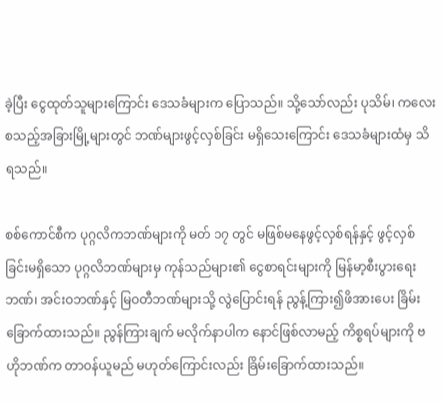ခဲ့ပြီး ငွေထုတ်သူများကြောင်း ဒေသခံများက ပြောသည်။ သို့သော်လည်း ပုသိမ်၊ ကလေး စသည့်အခြားမြို့များတွင် ဘဏ်များဖွင့်လှစ်ခြင်း မရှိသေးကြောင်း ဒေသခံများထံမှ သိရသည်။

စစ်ကောင်စီက ပုဂ္ဂလိကဘဏ်များကို မတ် ၁၇ တွင် မဖြစ်မနေဖွင့်လှစ်ရန်နှင့် ဖွင့်လှစ်ခြင်းမရှိသော ပုဂ္ဂလိဘဏ်များမှ ကုန်သည်များ၏ ငွေစာရင်းများကို မြန်မာ့စီးပွားရေးဘဏ်၊ အင်းဝဘဏ်နှင့် မြဝတီဘဏ်များသို့ လွဲပြောင်းရန် ညွန့်ကြား၍ဖိအားပေး ခြိမ်းခြောက်ထားသည်။ ညွန်ကြားချက် မလိုက်နာပါက နောင်ဖြစ်လာမည့် ကိစ္စရပ်များကို ဗဟိုဘဏ်က တာဝန်ယူမည် မဟုတ်ကြောင်းလည်း ခြိမ်းခြောက်ထားသည်။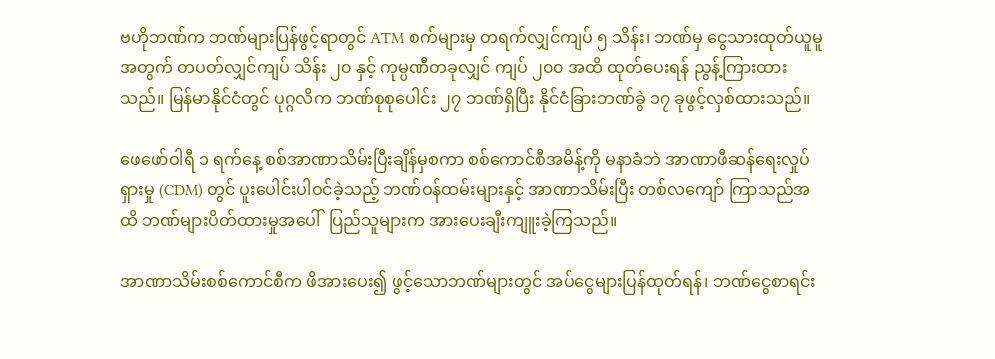ဗဟိုဘဏ်က ဘဏ်များပြန်ဖွင့်ရာတွင် ATM စက်များမှ တရက်လျှင်ကျပ် ၅ သိန်း၊ ဘဏ်မှ ငွေသားထုတ်ယူမူအတွက် တပတ်လျှင်ကျပ် သိန်း ၂၀ နှင့် ကုမ္ပဏီတခုလျှင် ကျပ် ၂၀၀ အထိ ထုတ်ပေးရန် ညွန့်ကြားထားသည်။ မြန်မာနိုင်ငံတွင် ပုဂ္ဂလိက ဘဏ်စုစုပေါင်း ၂၇ ဘဏ်ရှိပြီး နိုင်ငံခြားဘဏ်ခွဲ ၁၇ ခုဖွင့်လှစ်ထားသည်။

ဖေဖော်ဝါရီ ၁ ရက်နေ့ စစ်အာဏာသိမ်းပြီးချိန်မှစကာ စစ်ကောင်စီအမိန့်ကို မနာခံဘဲ အာဏာဖီဆန်ရေးလှုပ်ရှားမှု (CDM) တွင် ပူးပေါင်းပါဝင်ခဲ့သည့် ဘဏ်ဝန်ထမ်းများနှင့် အာဏာသိမ်းပြီး တစ်လကျော် ကြာသည်အထိ ဘဏ်များပိတ်ထားမှုအပေါ်  ပြည်သူများက အားပေးချီးကျူးခဲ့ကြသည်။

အာဏာသိမ်းစစ်ကောင်စီက ဖိအားပေး၍ ဖွင့်သောဘဏ်များတွင် အပ်ငွေများပြန်ထုတ်ရန်၊ ဘဏ်ငွေစာရင်း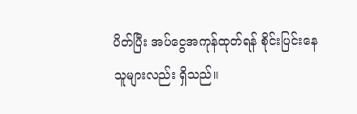ပိတ်ပြီး အပ်ငွေအကုန်ထုတ်ရန် စိုင်းပြင်းနေသူများလည်း ရှိသည်။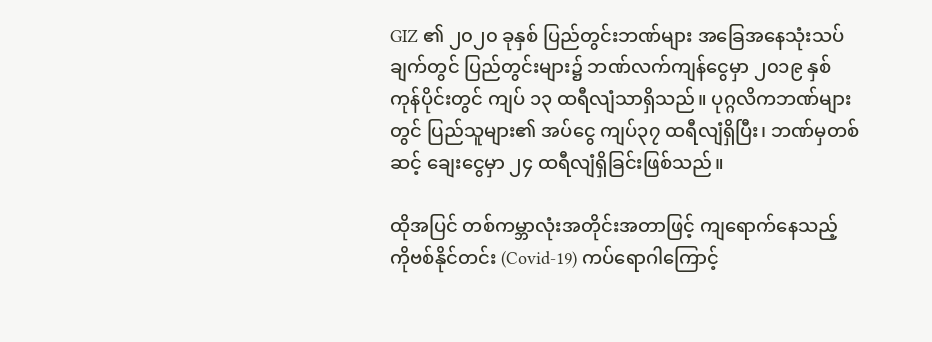GIZ ၏ ၂၀၂၀ ခုနှစ် ပြည်တွင်းဘဏ်များ အခြေအနေသုံးသပ်ချက်တွင် ပြည်တွင်းများ၌ ဘဏ်လက်ကျန်ငွေမှာ ၂၀၁၉ နှစ်ကုန်ပိုင်းတွင် ကျပ် ၁၃ ထရီလျံသာရှိသည်။ ပုဂ္ဂလိကဘဏ်များတွင် ပြည်သူများ၏ အပ်ငွေ ကျပ်၃၇ ထရီလျံရှိပြီး၊ ဘဏ်မှတစ်ဆင့် ချေးငွေမှာ ၂၄ ထရီလျံရှိခြင်းဖြစ်သည်။

ထိုအပြင် တစ်ကမ္ဘာလုံးအတိုင်းအတာဖြင့် ကျရောက်နေသည့် ကိုဗစ်နိုင်တင်း (Covid-19) ကပ်ရောဂါကြောင့်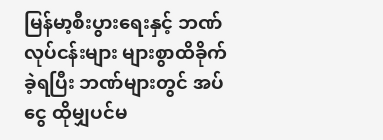မြန်မာ့စီးပွားရေးနှင့် ဘဏ်လုပ်ငန်းများ များစွာထိခိုက်ခဲ့ရပြီး ဘဏ်များတွင် အပ်ငွေ ထိုမျှပင်မ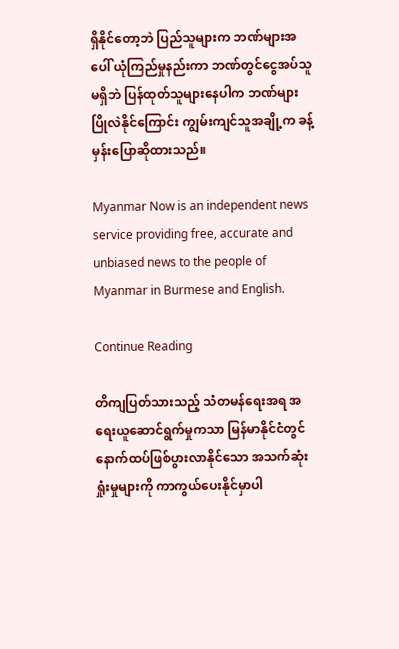ရှိနိုင်တော့ဘဲ ပြည်သူများက ဘဏ်များအပေါ် ယုံကြည်မှုနည်းကာ ဘဏ်တွင်ငွေအပ်သူမရှိဘဲ ပြန်ထုတ်သူများနေပါက ဘဏ်များပြိုလဲနိုင်ကြောင်း ကျွမ်းကျင်သူအချို့က ခန့်မှန်းပြောဆိုထားသည်။

Myanmar Now is an independent news service providing free, accurate and unbiased news to the people of Myanmar in Burmese and English.

Continue Reading

တိကျပြတ်သားသည့် သံတမန်ရေးအရ အရေးယူဆောင်ရွက်မှုကသာ မြန်မာနိုင်ငံတွင် နောက်ထပ်ဖြစ်ပွားလာနိုင်သော အသက်ဆုံးရှုံးမှုများကို ကာကွယ်ပေးနိုင်မှာပါ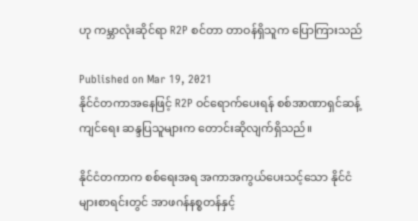ဟု ကမ္ဘာလုံးဆိုင်ရာ R2P စင်တာ တာဝန်ရှိသူက ပြောကြားသည်

Published on Mar 19, 2021
နိုင်ငံတကာအနေဖြင့် R2P ဝင်ရောက်ပေးရန် စစ်အာဏာရှင်ဆန့်ကျင်ရေး ဆန္ဒပြသူများက တောင်းဆိုလျက်ရှိသည်။

နိုင်ငံတကာက စစ်ရေးအရ အကာအကွယ်ပေးသင့်သော နိုင်ငံများစာရင်းတွင် အာဖဂန်နစ္စတန်နှင့်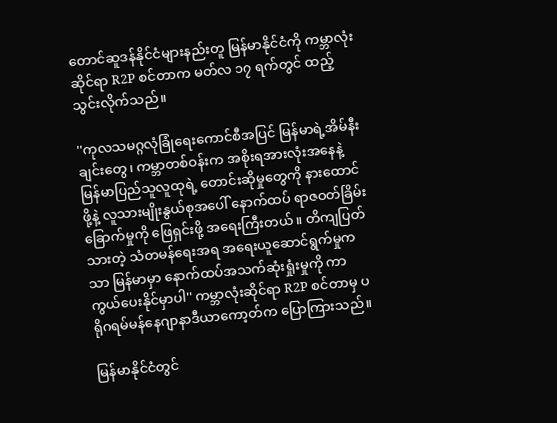တောင်ဆူဒန်နိုင်ငံများနည်းတူ မြန်မာနိုင်ငံကို ကမ္ဘာလုံးဆိုင်ရာ R2P စင်တာက မတ်လ ၁၇ ရက်တွင် ထည့်သွင်းလိုက်သည်။

''ကုလသမဂ္ဂလုံခြုံရေးကောင်စီအပြင် မြန်မာရဲ့အိမ်နီးချင်းတွေ၊ ကမ္ဘာတစ်ဝန်းက အစိုးရအားလုံးအနေနဲ့ မြန်မာပြည်သူလူထုရဲ့ တောင်းဆိုမှုတွေကို နားထောင်ဖို့နဲ့ လူသားမျိုးနွယ်စုအပေါ် နောက်ထပ် ရာဇဝတ်ခြိမ်းခြောက်မှုကို ဖြေရှင်းဖို့ အရေးကြီးတယ်။ တိကျပြတ်သားတဲ့ သံတမန်ရေးအရ အရေးယူဆောင်ရွက်မှုကသာ မြန်မာမှာ နောက်ထပ်အသက်ဆုံးရှုံးမှုကို ကာကွယ်ပေးနိုင်မှာပါ'' ကမ္ဘာလုံးဆိုင်ရာ R2P စင်တာမှ ပရိုဂရမ်မန်နေဂျာနာဒီယာကော့တ်က ပြောကြားသည်။

မြန်မာနိုင်ငံတွင်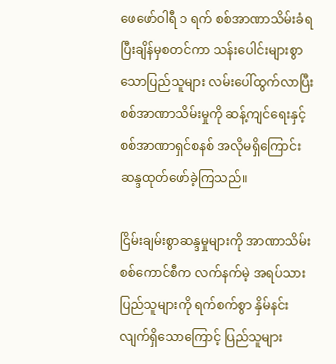ဖေဖော်ဝါရီ ၁ ရက် စစ်အာဏာသိမ်းခံရပြီးချိန်မှစတင်ကာ သန်းပေါင်းများစွာသောပြည်သူများ လမ်းပေါ်ထွက်လာပြီး စစ်အာဏာသိမ်းမှုကို ဆန့်ကျင်ရေးနှင့် စစ်အာဏာရှင်စနစ် အလိုမရှိကြောင်း ဆန္ဒထုတ်ဖော်ခဲ့ကြသည်။

ငြိမ်းချမ်းစွာဆန္ဒမှုများကို အာဏာသိမ်းစစ်ကောင်စီက လက်နက်မဲ့ အရပ်သားပြည်သူများကို ရက်စက်စွာ နှိမ်နင်းလျက်ရှိသောကြောင့် ပြည်သူများ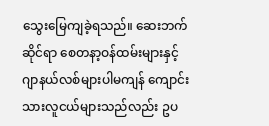သွေးမြေကျခဲ့ရသည်။ ဆေးဘက်ဆိုင်ရာ စေတနာ့ဝန်ထမ်းများနှင့် ဂျာနယ်လစ်များပါမကျန် ကျောင်းသားလူငယ်များသည်လည်း ဥပ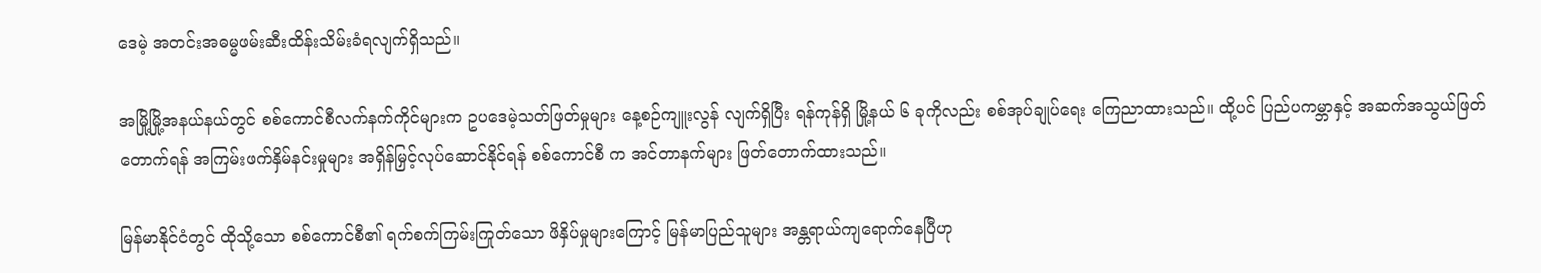ဒေမဲ့ အတင်းအဓမ္မဖမ်းဆီးထိန်းသိမ်းခံရလျက်ရှိသည်။

အမြို့မြို့အနယ်နယ်တွင် စစ်ကောင်စီလက်နက်ကိုင်များက ဥပဒေမဲ့သတ်ဖြတ်မှုများ နေ့စဉ်ကျူးလွန် လျက်ရှိပြီး ရန်ကုန်ရှိ မြို့နယ် ၆ ခုကိုလည်း စစ်အုပ်ချုပ်ရေး ကြေညာထားသည်။ ထို့ပင် ပြည်ပကမ္ဘာနှင့် အဆက်အသွယ်ဖြတ်တောက်ရန် အကြမ်းဖက်နှိမ်နင်းမှုများ အရှိန်မြှင့်လုပ်ဆောင်နိုင်ရန် စစ်ကောင်စီ က အင်တာနက်များ ဖြတ်တောက်ထားသည်။

မြန်မာနိုင်ငံတွင် ထိုသို့သော စစ်ကောင်စီ၏ ရက်စက်ကြမ်းကြုတ်သော ဖိနှိပ်မှုများကြောင့် မြန်မာပြည်သူများ အန္တရာယ်ကျရောက်နေပြီဟု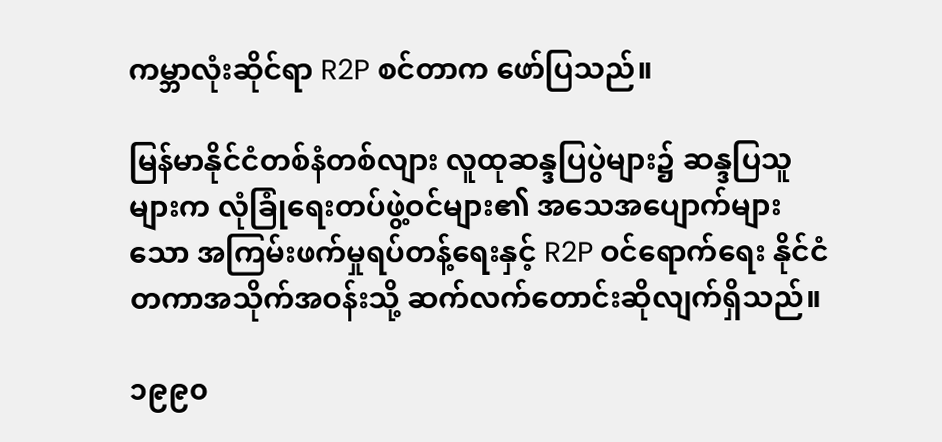ကမ္ဘာလုံးဆိုင်ရာ R2P စင်တာက ဖော်ပြသည်။

မြန်မာနိုင်ငံတစ်နံတစ်လျား လူထုဆန္ဒပြပွဲများ၌ ဆန္ဒပြသူများက လုံခြုံရေးတပ်ဖွဲ့ဝင်များ၏ အသေအပျောက်များသော အကြမ်းဖက်မှုရပ်တန့်ရေးနှင့် R2P ဝင်ရောက်ရေး နိုင်ငံတကာအသိုက်အဝန်းသို့ ဆက်လက်တောင်းဆိုလျက်ရှိသည်။

၁၉၉၀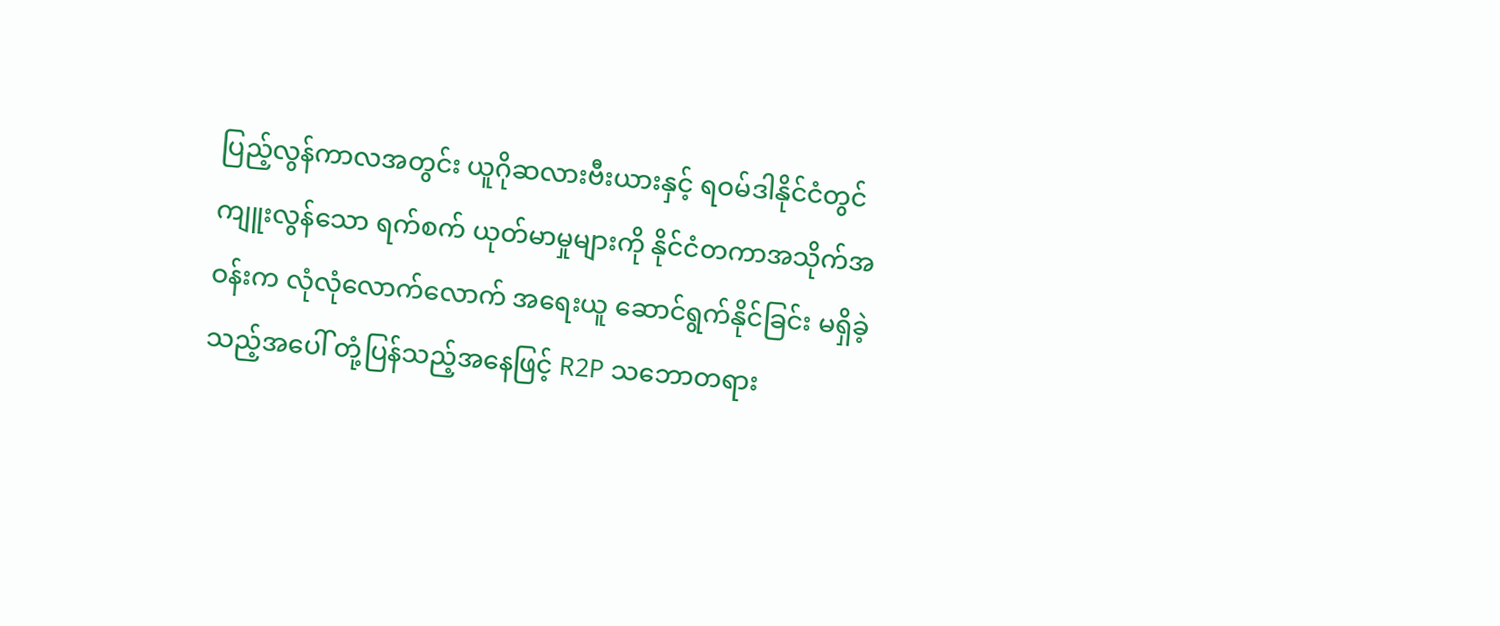ပြည့်လွန်ကာလအတွင်း ယူဂိုဆလားဗီးယားနှင့် ရဝမ်ဒါနိုင်ငံတွင် ကျူးလွန်သော ရက်စက် ယုတ်မာမှုများကို နိုင်ငံတကာအသိုက်အဝန်းက လုံလုံလောက်လောက် အရေးယူ ဆောင်ရွက်နိုင်ခြင်း မရှိခဲ့သည့်အပေါ် တုံ့ပြန်သည့်အနေဖြင့် R2P သဘောတရား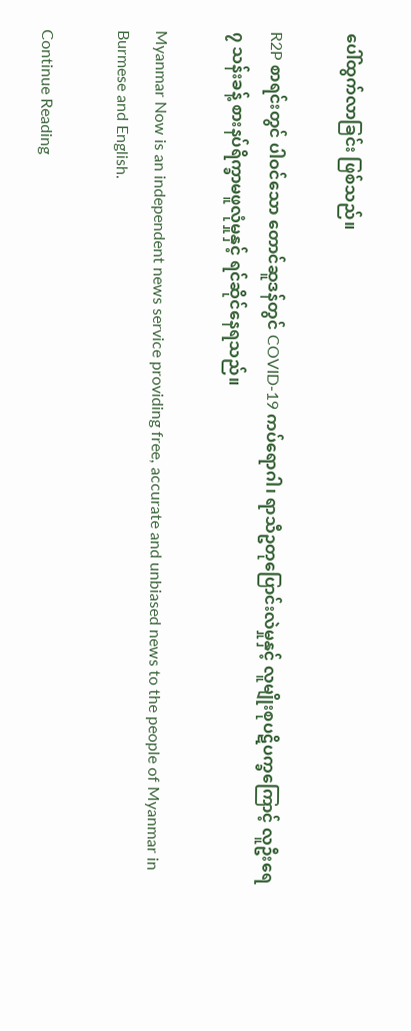ပေါ်ထွက်လာခြင်း ဖြစ်သည်။

R2P စာရင်းတွင် ပါဝင်သော တောင်ဆူဒန်တွင် COVID-19 ကပ်ရောဂါ၊ ရာသီဥတုပြောင်းလဲမှုနှင့် လူမျိုးစုပဋိပက္ခကြောင့် လူဦးရေ ၇ သန်းခန့် စားနပ်ရိက္ခာမဖူလုံမှုနှင့် ရင်ဆိုင်နေရသည်။

Myanmar Now is an independent news service providing free, accurate and unbiased news to the people of Myanmar in Burmese and English.

Continue Reading